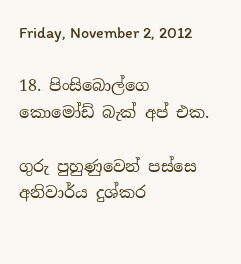Friday, November 2, 2012

18. පිංසිබොල්ගෙ කොමෝඩ් බැක් අප් එක.

ගුරු පුහුණුවෙන් පස්සෙ අනිවාර්ය දුශ්කර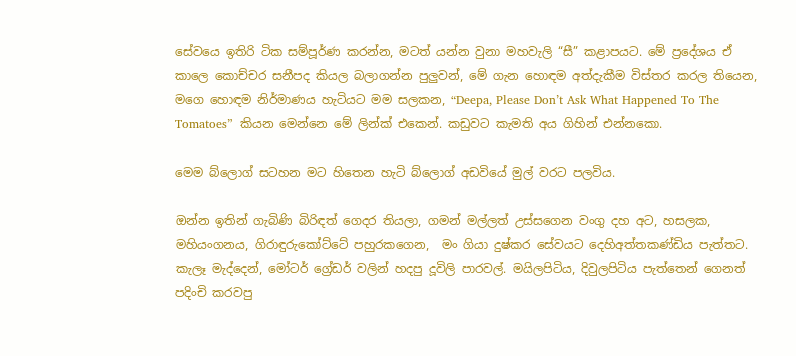සේවයෙ ඉතිරි ටික සම්පූර්ණ කරන්න, මටත් යන්න වුනා මහවැලි “සී” කළාපයට. මේ ප්‍රදේශය ඒ කාලෙ කොච්චර සනීපද කියල බලාගන්න පුලුවන්, මේ ගැන හොඳම අත්දැකීම විස්තර කරල තියෙන, මගෙ හොඳම නිර්මාණය හැටියට මම සලකන, “Deepa, Please Don’t Ask What Happened To The Tomatoes”  කියන මෙන්නෙ මේ ලින්ක් එකෙන්. කඩුවට කැමති අය ගිහින් එන්නකො.

මෙම බ්ලොග් සටහන මට හිතෙන හැටි බ්ලොග් අඩවියේ මුල් වරට පලවිය.

ඔන්න ඉතින් ගැබිණි බිරිඳත් ගෙදර තියලා, ගමන් මල්ලත් උස්සගෙන වංගු දහ අට, හසලක, මහියංගනය, ගිරාඳුරුකෝට්ටේ පහුරකගෙන,  මං ගියා දුෂ්කර සේවයට දෙහිඅත්තකණ්ඩිය පැත්තට. කැලෑ මැද්දෙන්, මෝටර් ග්‍රේඩර් වලින් හදපු දූවිලි පාරවල්. මයිලපිටිය, දිවුලපිටිය පැත්තෙන් ගෙනත් පදිංචි කරවපු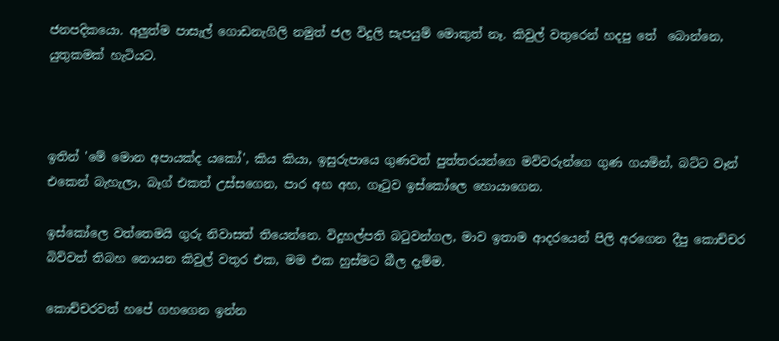ජනපදිකයො. අලුත්ම පාසැල් ගොඩනැගිලි නමුත් ජල විදුලි සැපයුම් මොකුත් නෑ. කිවුල් වතුරෙන් හදපු තේ  බොන්නෙ, යුතුකමක් හැටියට.



ඉතින් 'මේ මොන අපායක්ද යකෝ', කිය කියා, ඉසුරුපායෙ ගුණවත් පුත්තරයන්ගෙ මව්වරුන්ගෙ ගුණ ගයමින්, බට්ට වෑන් එකෙන් බැහැලා, බෑග් එකත් උස්සගෙන, පාර අහ අහ, ගෑ‍ටුව ඉස්කෝලෙ හොයාගෙන.

ඉස්කෝලෙ වත්තෙමයි ගුරු නිවාසත් තියෙන්නෙ. විදුහල්පති බ‍ටුවන්ගල, මාව ඉතාම ආදරයෙන් පිලි අරගෙන දීපු කොච්චර බිව්වත් තිබහ නොයන කිවුල් වතුර එක, මම එක හුස්මට බීල දැම්ම.

කොච්චරවත් හපේ ගහගෙන ඉන්න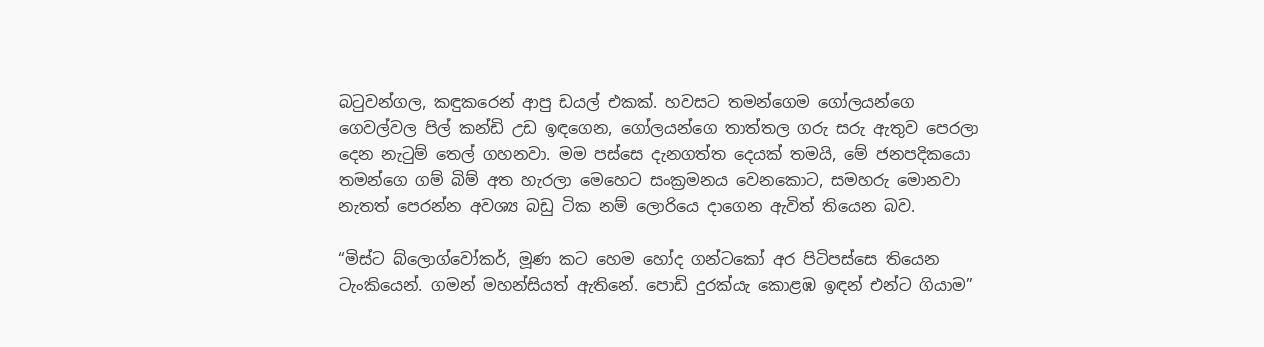බ‍ටුවන්ගල, කඳුකරෙන් ආපු ඩයල් එකක්. හවසට තමන්ගෙම ගෝලයන්ගෙ ගෙවල්වල පිල් කන්ඩි උඩ ඉඳගෙන, ගෝලයන්ගෙ තාත්තල ගරු සරු ඇතුව පෙරලා දෙන නැ‍ටුම් තෙල් ගහනවා. මම පස්සෙ දැනගත්ත දෙයක් තමයි, මේ ජනපදිකයො තමන්ගෙ ගම් බිම් අත හැරලා මෙහෙට සංක්‍රමනය වෙනකොට, සමහරු මොනවා නැතත් පෙරන්න අවශ්‍ය බඩු ටික නම් ලොරියෙ දාගෙන ඇවිත් තියෙන බව.

“මිස්ට බ්ලොග්වෝකර්, මූණ කට හෙම හෝද ගන්ටකෝ අර පිටිපස්සෙ තියෙන ටැංකියෙන්. ගමන් මහන්සියත් ඇතිනේ. පොඩි දුරක්යැ කොළඹ ඉඳන් එන්ට ගියාම”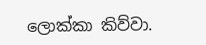ලොක්කා කිව්වා.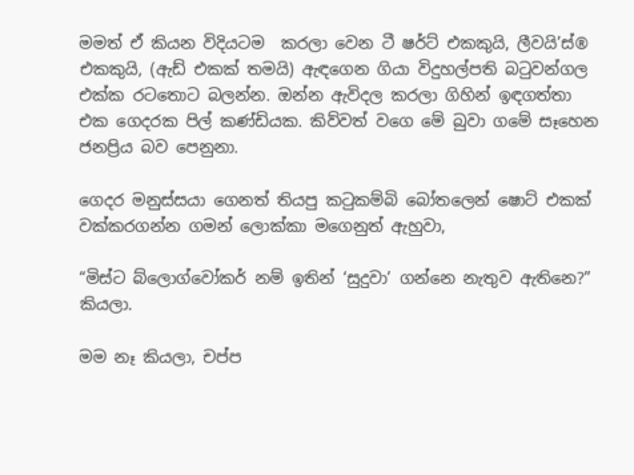මමත් ඒ කියන විදියටම  කරලා වෙන ටී ෂර්ට් එකකුයි, ලීවයි’ස්® එකකුයි, (ඇඩ් එකක් තමයි) ඇඳගෙන ගියා විදුහල්පති බ‍ටුවන්ගල එක්ක රටතොට බලන්න. ඔන්න ඇවිදල කරලා ගිහින් ඉඳගත්තා එක ගෙදරක පිල් කණ්ඩියක. කිව්වත් වගෙ මේ බුවා ගමේ සෑහෙන ජනප්‍රිය බව පෙනුනා.

ගෙදර මනුස්සයා ගෙනත් තියපු ක‍ටුකම්බි බෝතලෙන් ෂොට් එකක් වක්කරගන්න ගමන් ලොක්කා මගෙනුත් ඇහුවා,

“මිස්ට බ්ලොග්වෝකර් නම් ඉතින් ‘සුදුවා’ ගන්නෙ නැතුව ඇතිනෙ?” කියලා.

මම නෑ කියලා, චප්ප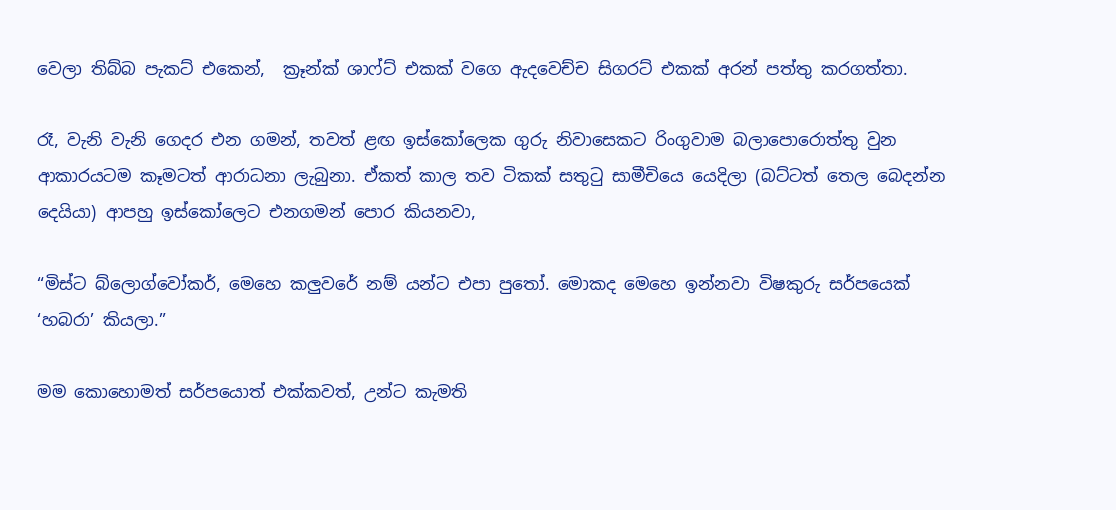වෙලා තිබ්බ පැකට් එකෙන්,  ක්‍රෑන්ක් ශාෆ්ට් එකක් වගෙ ඇදවෙච්ච සිගරට් එකක් අරන් පත්තු කරගත්තා.

රෑ, වැනි වැනි ගෙදර එන ගමන්, තවත් ළඟ ඉස්කෝලෙක ගුරු නිවාසෙකට රිංගුවාම බලාපොරොත්තු වුන ආකාරයටම කෑමටත් ආරාධනා ලැබුනා. ඒකත් කාල තව ටිකක් සතු‍ටු සාමීචියෙ යෙදිලා (බට්ටත් තෙල බෙදන්න දෙයියා) ආපහු ඉස්කෝලෙට එනගමන් පොර කියනවා,

“මිස්ට බ්ලොග්වෝකර්, මෙහෙ කලුවරේ නම් යන්ට එපා පු‍තෝ. මොකද මෙහෙ ඉන්නවා විෂකුරු සර්පයෙක් ‘හබරා’ කියලා.”

මම කොහොමත් සර්පයොත් එක්කවත්, උන්ට කැමති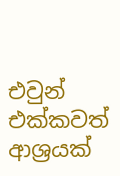එවුන් එක්කවත්  ආශ්‍රයක්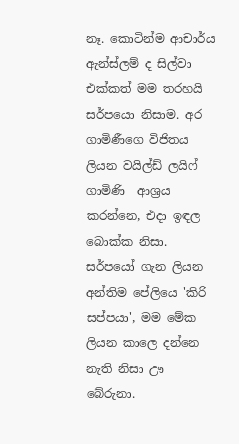නෑ. කොටින්ම ආචාර්ය ඇන්ස්ලම් ද සිල්වා එක්කත් මම තරහයි සර්පයො නිසාම. අර ගාමිණීගෙ විජිතය ලියන වයිල්ඩ් ලයිෆ් ගාමිණි  ආශ්‍රය කරන්නෙ, එදා ඉඳල බොක්ක නිසා. සර්පයෝ ගැන ලියන අන්තිම පේලියෙ 'කිරි සප්පයා', මම මේක ලියන කාලෙ දන්නෙ නැති නිසා ඌ බේරුනා.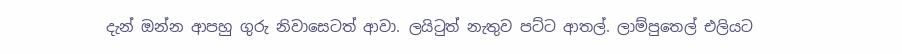දැන් ඔන්න ආපහු ගුරු නිවාසෙටත් ආවා. ලයි‍ටුත් නැතුව පට්ට ආතල්. ලාම්පුතෙල් එලියට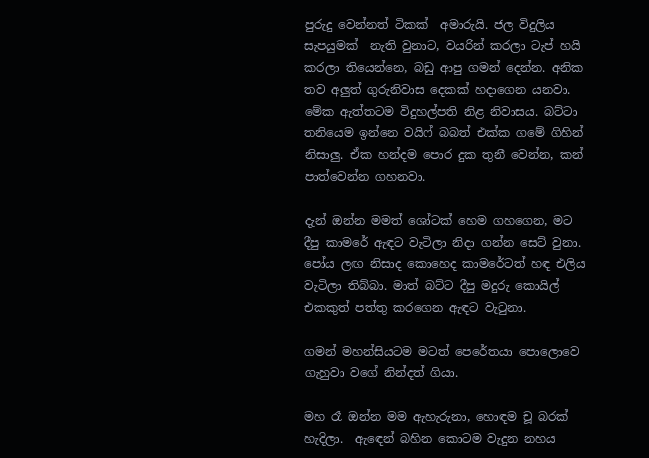පුරුදු වෙන්නත් ටිකක්  අමාරුයි. ජල විදුලිය සැපයුමක්  නැති වුනාට, වයරින් කරලා ටැප් හයි කරලා තියෙන්නෙ, බඩු ආපු ගමන් දෙන්න. අනික තව අලුත් ගුරුනිවාස දෙකක් හදාගෙන යනවා. මේක ඇත්තටම විදුහල්පති නිළ නිවාසය. බට්ටා තනියෙම ඉන්නෙ වයිෆ් බබත් එක්ක ගමේ ගිහින් නිසාලු. ඒක හන්දම පොර දුක තුනී වෙන්න, කන් පාත්වෙන්න ගහනවා.

දැන් ඔන්න මමත් ශෝටක් හෙම ගහගෙන, මට දීපු කාමරේ ඇඳට වැටිලා නිදා ගන්න සෙට් වුනා. පෝය ලඟ නිසාද කොහෙද කාමරේටත් හඳ එලිය වැටිලා තිබ්බා. මාත් බට්ට දීපු මදුරු කොයිල් එකකුත් පත්තු කරගෙන ඇඳට වැ‍ටුනා.

ගමන් මහන්සියටම මටත් පෙරේතයා පොලොවෙ ගැහුවා වගේ නින්දත් ගියා.

මහ රෑ ඔන්න මම ඇහැරුනා, හොඳම චූ බරක් හැදිලා.  ඇ‍ඳෙන් බහින කොටම වැදුන නහය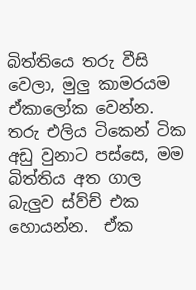බිත්තියෙ තරු වීසි වෙලා, මුලු කාමරයම ඒකාලෝක වෙන්න. තරු එලිය ටිකෙන් ටික අඩු වුනාට පස්සෙ, මම බිත්තිය අත ගාල බැලුව ස්ව්ච් එක හොයන්න.  ඒක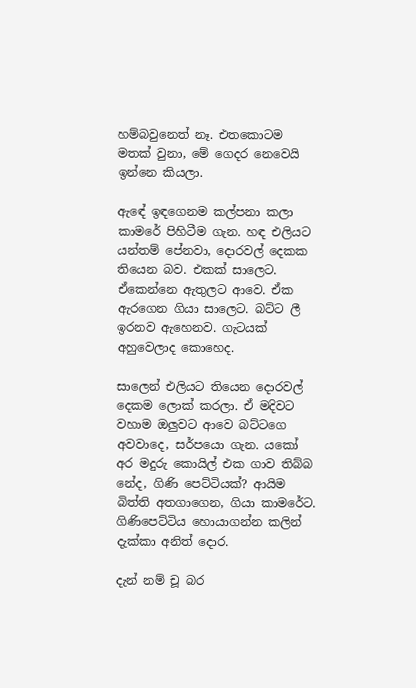හම්බවුනෙත් නෑ. එතකොටම මතක් වුනා, මේ ගෙදර නෙවෙයි ඉන්නෙ කියලා.

ඇඳේ ඉඳගෙනම කල්පනා කලා කාමරේ පිහිටීම ගැන. හඳ එලියට යන්තම් පේනවා, දොරවල් දෙකක තියෙන බව. එකක් සාලෙට. ඒකෙන්නෙ ඇතුලට ආවෙ. ඒක ඇරගෙන ගියා සාලෙට. බට්ට ලී ඉරනව ඇහෙනව. ගැටයක් අහුවෙලාද කොහෙද.

සාලෙන් එලියට තියෙන දොරවල් දෙකම ලොක් කරලා. ඒ මදිවට වහාම ඔලුවට ආවෙ බට්ටගෙ අවවාදෙ, සර්පයො ගැන. යකෝ අර මදුරු කොයිල් එක ගාව තිබ්බ නේද, ගිණි පෙට්ටියක්? ආයිම බිත්ති අතගාගෙන, ගියා කාමරේට. ගිණිපෙට්ටිය හොයාගන්න කලින් දැක්කා අනිත් දොර.

දැන් නම් චූ බර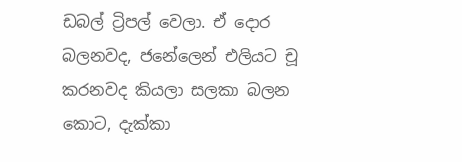ඩබල් ට්‍රිපල් වෙලා. ඒ දොර බලනවද, ජනේලෙන් එලියට චූ කරනවද කියලා සලකා බලන කොට, දැක්කා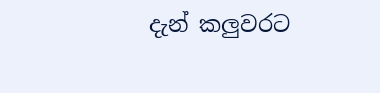දැන් කලුවරට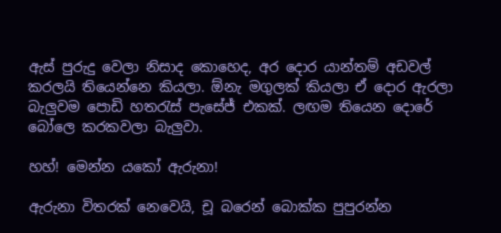ඇස් පුරුදු වෙලා නිසාද කොහෙද, අර දොර යාන්තම් අඩවල් කරලයි තියෙන්නෙ කියලා. ඕනැ මගුලක් කියලා ඒ දොර ඇරලා බැලුවම පොඩි හත‍රැස් පැසේජ් එකක්. ලඟම තියෙන දොරේ බෝලෙ කරකවලා බැලුවා.

හහ්! මෙන්න යකෝ ඇරුනා!

ඇරුනා විතරක් නෙවෙයි, චූ බරෙන් බොක්ක පුපුරන්න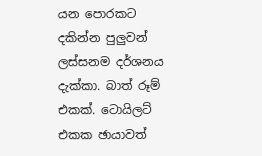යන පොරකට දකින්න පුලුවන් ලස්සනම දර්ශනය දැක්කා. බාත් රූම් එකක්. ටොයිලට් එකක ඡායාවත්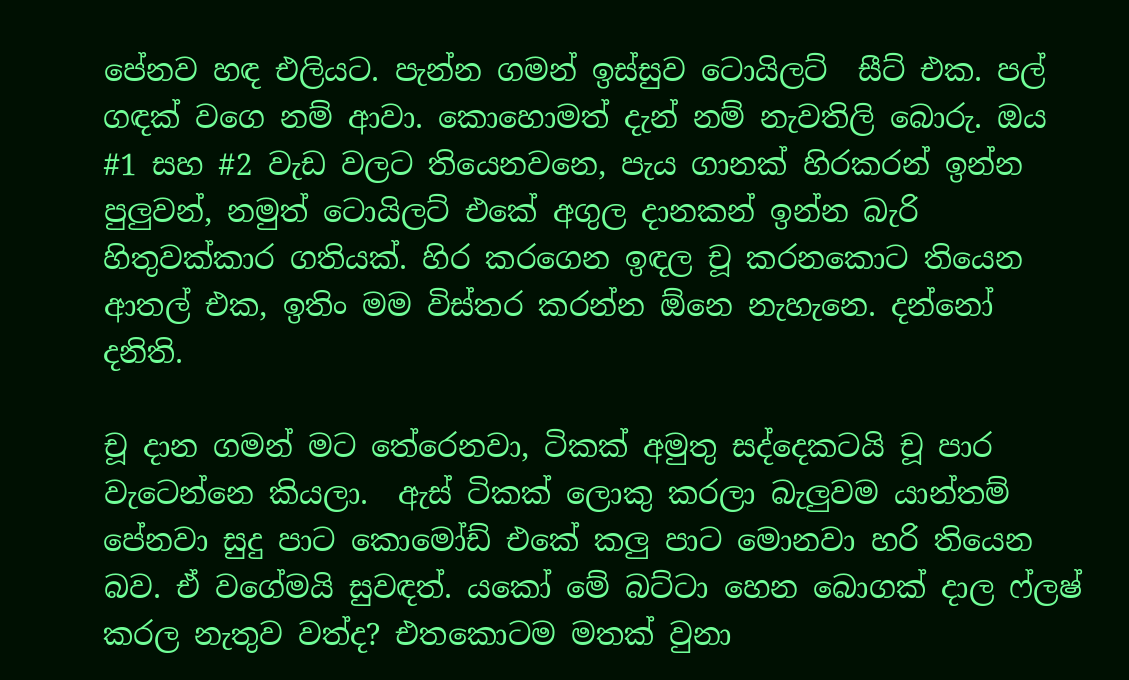පේනව හඳ එලියට. පැන්න ගමන් ඉස්සුව ටොයිලට්  සීට් එක. පල් ගඳක් වගෙ නම් ආවා. කොහොමත් දැන් නම් නැවතිලි බොරු. ඔය #1 සහ #2 වැඩ වලට තියෙනවනෙ, පැය ගානක් හිරකරන් ඉන්න පුලුවන්, නමුත් ටොයිලට් එකේ අගුල දානකන් ඉන්න බැරි හිතුවක්කාර ගතියක්. හිර කරගෙන ඉඳල චූ කරනකොට තියෙන ආතල් එක, ඉතිං මම විස්තර කරන්න ඕනෙ නැහැනෙ. දන්නෝ දනිති.

චූ දාන ගමන් මට තේරෙනවා, ටිකක් අමුතු සද්දෙකටයි චූ පාර වැටෙන්නෙ කියලා.  ඇස් ටිකක් ලොකු කරලා බැලුවම යාන්තම් පේනවා සුදු පාට කොමෝඩ් එකේ කලු පාට මොනවා හරි තියෙන බව. ඒ වගේමයි සුවඳත්. යකෝ මේ බට්ටා හෙන බොගක් දාල ෆ්ලෂ් කරල නැතුව වත්ද? එතකොටම මතක් වුනා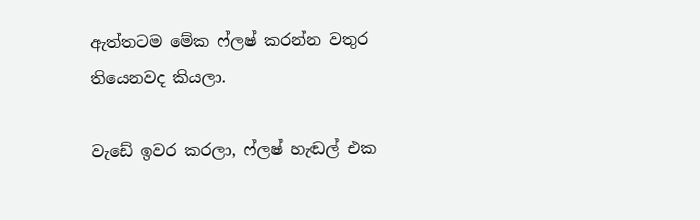ඇත්තටම මේක ෆ්ලෂ් කරන්න වතුර තියෙනවද කියලා.

වැඩේ ඉවර කරලා, ෆ්ලෂ් හැඬල් එක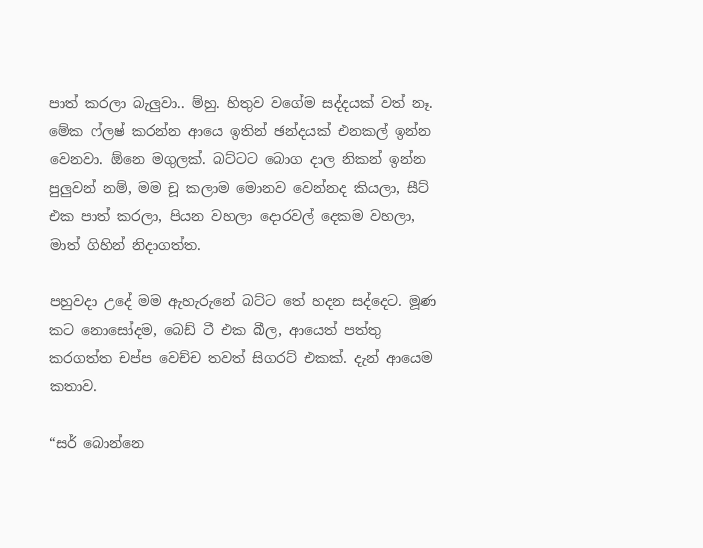පාත් කරලා බැලුවා.. ම්හු. හිතුව වගේම සද්දයක් වත් නෑ.  මේක ෆ්ලෂ් කරන්න ආයෙ ඉතින් ඡන්දයක් එනකල් ඉන්න වෙනවා. ඕනෙ මගුලක්. බට්ටට බොග දාල නිකන් ඉන්න පුලුවන් නම්, මම චූ කලාම මොනව වෙන්නද කියලා, සීට් එක පාත් කරලා, පියන වහලා දොරවල් දෙකම වහලා, මාත් ගිහින් නිදාගත්ත.

පහුවදා උදේ මම ඇහැරුනේ බට්ට තේ හදන සද්දෙට. මූණ කට නොසෝදම, බෙඩ් ටී එක බීල, ආයෙත් පත්තු කරගත්ත චප්ප වෙච්ච තවත් සිගරට් එකක්. දැන් ආයෙම කතාව.

“සර් බොන්නෙ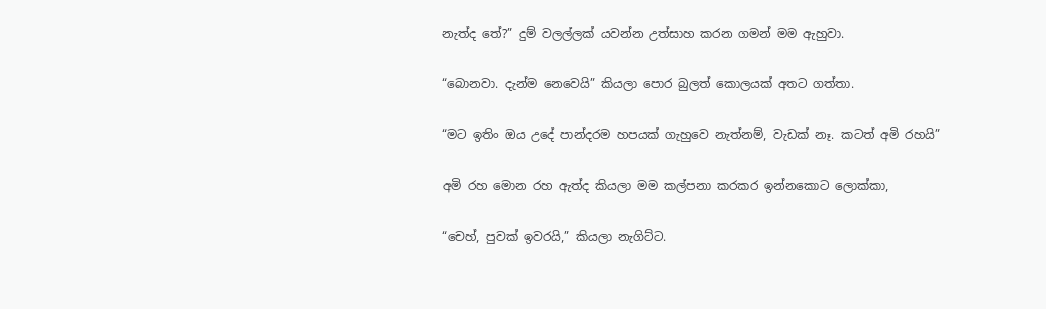නැත්ද තේ?” දුම් වලල්ලක් යවන්න උත්සාහ කරන ගමන් මම ඇහුවා.

“බොනවා. දැන්ම නෙවෙයි” කියලා පොර බුලත් කොලයක් අතට ගත්තා.

“මට ඉතිං ඔය උදේ පාන්දරම හපයක් ගැහුවෙ නැත්නම්, වැඩක් නෑ. කටත් අමි රහයි”

අමි රහ මොන රහ ඇත්ද කියලා මම කල්පනා කරකර ඉන්නකොට ලොක්කා,

“චෙහ්, පුවක් ඉවරයි,” කියලා නැගිට්ට.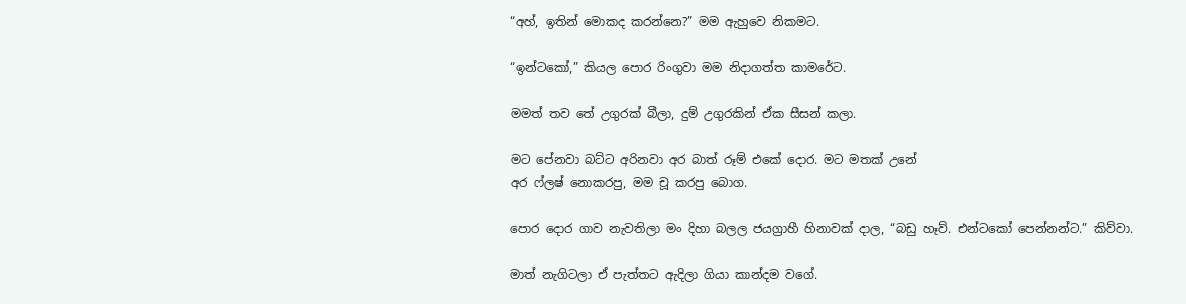“අහ්, ඉතින් මොකද කරන්නෙ?” මම ඇහුවෙ නිකමට.

“ඉන්ටකෝ,” කියල පොර රිංගුවා මම නිදාගත්ත කාමරේට.

මමත් තව තේ උගුරක් බීලා, දුම් උගුරකින් ඒක සීසන් කලා.

මට පේනවා බට්ට අරිනවා අර බාත් රූම් එකේ දොර. මට මතක් උනේ
අර ෆ්ලෂ් නොකරපු, මම චූ කරපු බොග.

පොර දොර ගාව නැවතිලා මං දිහා බලල ජයග්‍රාහී හිනාවක් දාල, “බඩු හෑව්. එන්ටකෝ පෙන්නන්ට.” කිව්වා.

මාත් නැගිටලා ඒ පැත්තට ඇදිලා ගියා කාන්දම වගේ.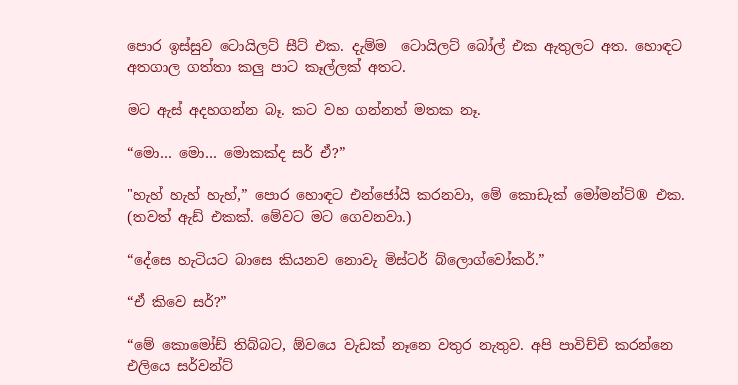පොර ඉස්සුව ටොයිලට් සීට් එක. දැම්ම  ටොයිලට් බෝල් එක ඇතුලට අත. හොඳට අතගාල ගත්තා කලු පාට කෑල්ලක් අතට.

මට ඇස් අදහගන්න බෑ. කට වහ ගන්නත් මතක නෑ.

“මො… මො… මොකක්ද සර් ඒ?”

"හැහ් හැහ් හැහ්,” පොර හොඳට එන්ජෝයි කරනවා, මේ කොඩැක් මෝමන්ට්® එක. (තවත් ඇඩ් එකක්. මේවට මට ගෙවනවා.)

“දේසෙ හැටියට බාසෙ කියනව නොවැ මිස්ටර් බ්ලොග්වෝකර්.”

“ඒ කිවෙ සර්?”

“මේ කොමෝඩ් තිබ්බට, ඕවයෙ වැඩක් නෑනෙ වතුර නැතුව. අපි පාවිච්චි කරන්නෙ එලියෙ සර්වන්ට්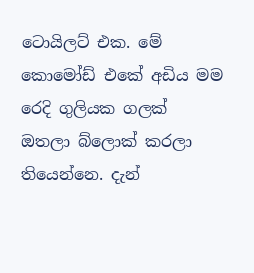ටොයිලට් එක. මේ කොමෝඩ් එකේ අඩිය මම රෙදි ගුලියක ගලක් ඔතලා බ්ලොක් කරලා තියෙන්නෙ. දැන්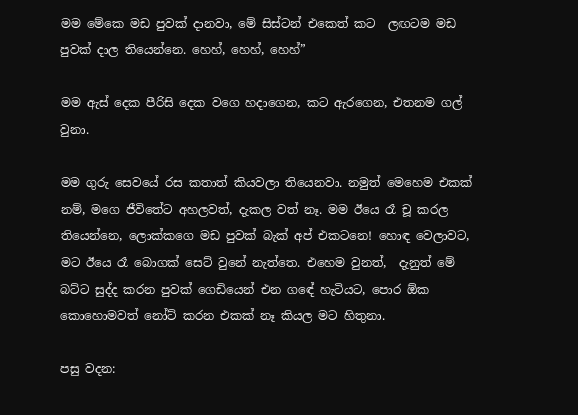මම මේකෙ මඩ පුවක් දානවා, මේ සිස්ටන් එකෙත් කට  ලඟටම මඩ පුවක් දාල තියෙන්නෙ. හෙහ්, හෙහ්, හෙහ්”

මම ඇස් දෙක පීරිසි දෙක වගෙ හදාගෙන, කට ඇරගෙන, එතනම ගල් වුනා.

මම ගුරු සෙවයේ රස කතාත් කියවලා තියෙනවා. නමුත් මෙහෙම එකක් නම්, මගෙ ජීවිතේට අහලවත්, දැකල වත් නෑ. මම ඊයෙ රෑ චූ කරල තියෙන්නෙ, ලොක්කගෙ මඩ පුවක් බැක් අප් එකටනෙ! හොඳ වෙලාවට, මට ඊයෙ රෑ බොගක් සෙට් වුනේ නැත්තෙ. එහෙම වුනත්,  දැනුත් මේ බට්ට සුද්ද කරන පුවක් ගෙඩියෙන් එන ගඳේ හැටියට, පොර ඕක කොහොමවත් නෝට් කරන එකක් නෑ කියල මට හිතුනා.

පසු වදන: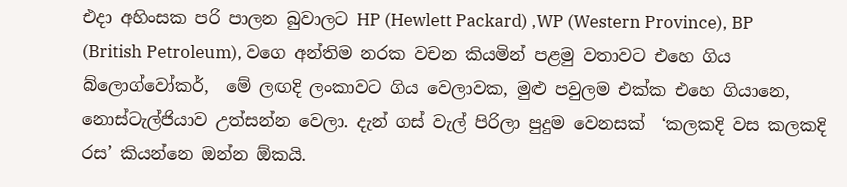එදා අහිංසක පරි පාලන බුවාලට HP (Hewlett Packard) ,WP (Western Province), BP (British Petroleum), වගෙ අන්තිම නරක වචන කියමින් පළමු වතාවට එහෙ ගිය බ්ලොග්වෝකර්,  මේ ලඟදි ලංකාවට ගිය වෙලාවක, මුළු පවුලම එක්ක එහෙ ගියානෙ, නොස්ටැල්ජියාව උත්සන්න වෙලා. දැන් ගස් වැල් පිරිලා පුදුම වෙනසක්  ‘කලකදි වස කලකදි රස’ කියන්නෙ ඔන්න ඕකයි.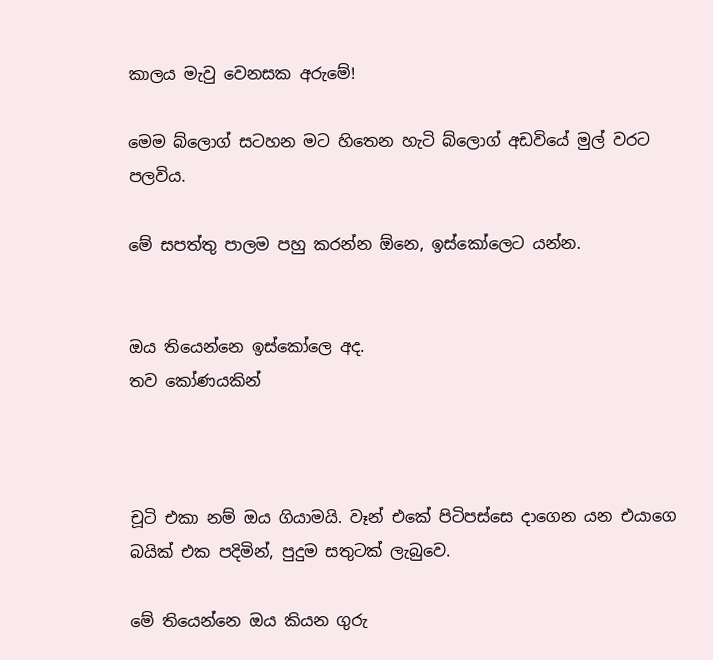කාලය මැවු වෙනසක අරුමේ!

මෙම බ්ලොග් සටහන මට හිතෙන හැටි බ්ලොග් අඩවියේ මුල් වරට පලවිය.

මේ සපත්තු පාලම පහු කරන්න ඕනෙ, ඉස්කෝලෙට යන්න.


ඔය තියෙන්නෙ ඉස්කෝලෙ අද.
තව කෝණයකින්



චූටි එකා නම් ඔය ගියාමයි. වෑන් එකේ පිටිපස්සෙ දාගෙන යන එයාගෙ බයික් එක පදිමින්, පුදුම සතුටක් ලැබුවෙ.

මේ තියෙන්නෙ ඔය කියන ගුරු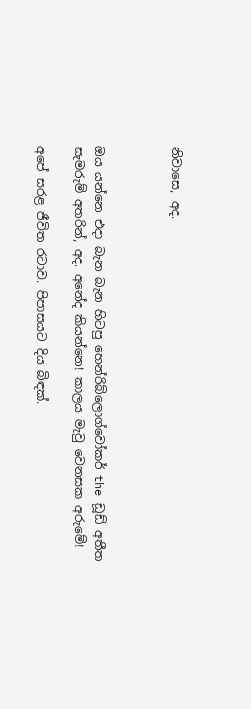නිවාසෙ, අද.



ඔය යන්නෙ එදා බැන බැන හිටපු හෙන්රිබ්ලොග්වෝකර් the ඩූඩ් අතීත සැමරුම් අතරින්, අද. අනේද කියන්නෙ! කාලය මැවු වෙනසක අරුමේ!

අපේ සරළ ජීවිත රටාව. පිපාසයට දිය බිඳක්.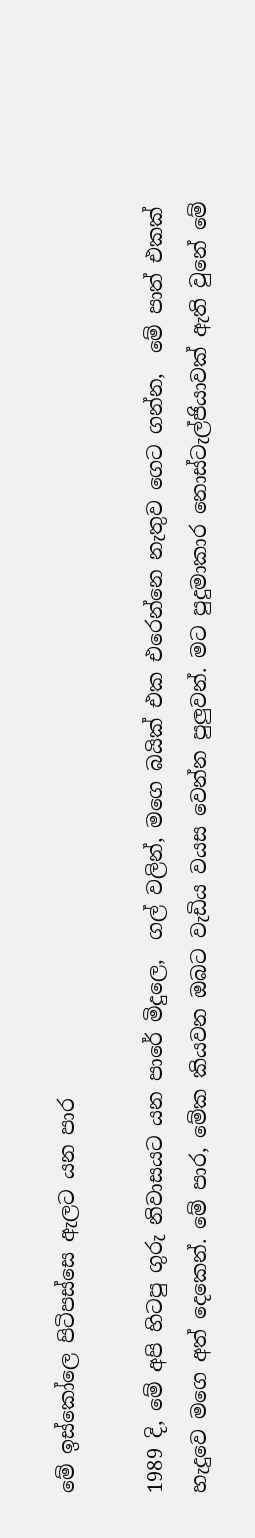මේ ඉස්කෝලෙ පිටිපස්සෙ ඇලට යන පාර

1989 දි, මේ අපි හිටපු ගුරු නිවාසයට යන පාරේ මිදුලෙ,  ගල් වලින්, මගෙ බයික් එක එරෙන්නෙ නැතුව ගෙට ගන්න,  මේ පාත් එකක් හැදුවෙ මගෙ අත් දෙකෙන්. මේ පාර, මේක කියවන ඔබට වැඩිය වයස වෙන්න පුලුවන්. මට පුදුමාකාර නොස්ටැල්ජියාවක් ඇති වුනේ මේ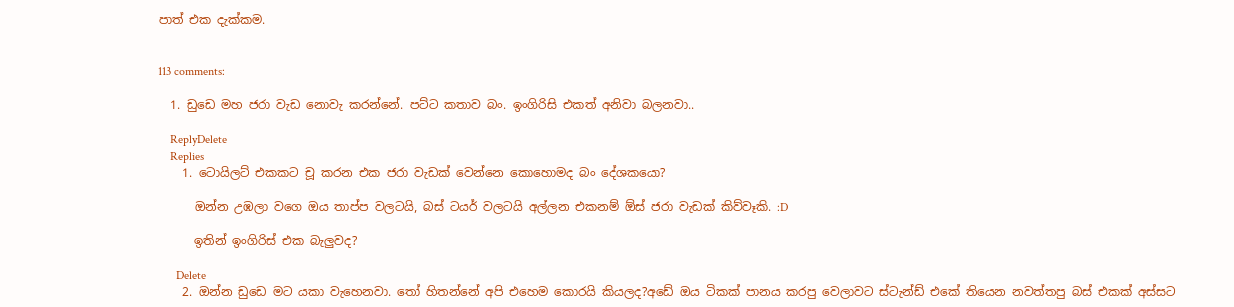පාත් එක දැක්කම.


113 comments:

  1. ඩුඩෙ මහ ජරා වැඩ නොවැ කරන්නේ. පට්ට කතාව බං. ඉංගිරිසි එකත් අනිවා බලනවා..

    ReplyDelete
    Replies
    1. ටොයිලට් එකකට චූ කරන එක ජරා වැඩක් වෙන්නෙ කොහොමද බං දේශකයො?

      ඔන්න උඹලා වගෙ ඔය තාප්ප වලටයි, බස් ටයර් වලටයි අල්ලන එකනම් ඕස් ජරා වැඩක් කිව්වෑකි. :D

      ඉතින් ඉංගිරිස් එක බැලුවද?

      Delete
    2. ඔන්න ඩුඩෙ මට යකා වැහෙනවා. තෝ හිතන්නේ අපි එහෙම කොරයි කියලද?අඩේ ඔය ටිකක් පානය කරපු වෙලාවට ස්ටැන්ඩ් එකේ තියෙන නවත්තපු බස් එකක් අස්සට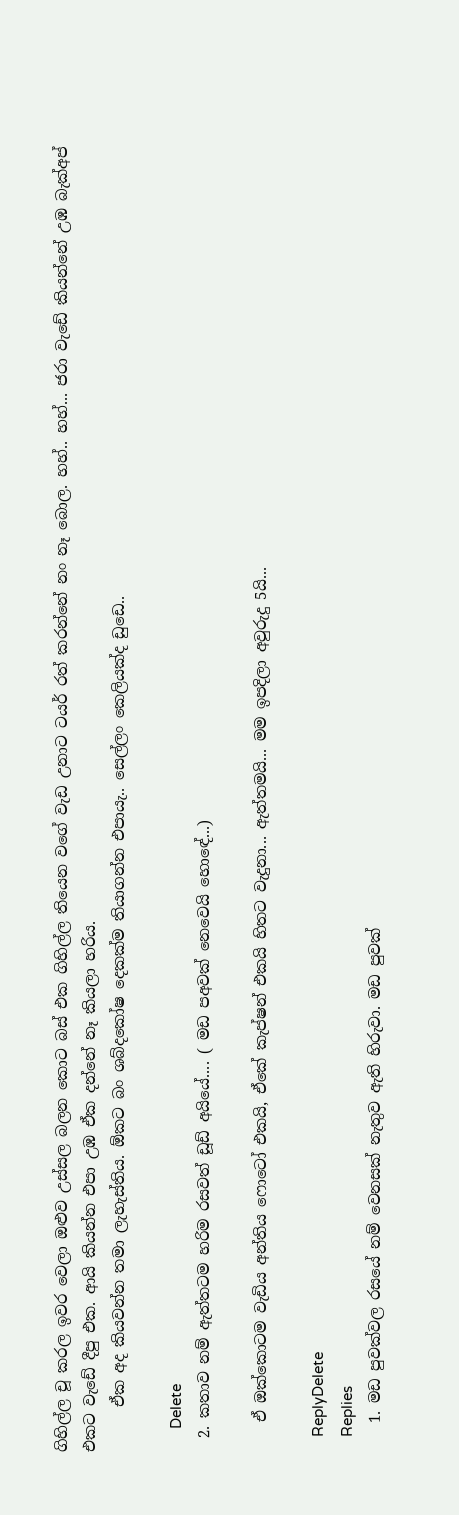ගිහිල්ල චූ කරල ඉවර වෙලා ඔළුව උස්සල බලන කොට බස් එක ගිහිල්ල තියෙන වගේ වැඩ උනාට ටයර් රත් කරන්නේ නං නෑ බොල. හහ්.. හහ්... ජරා වැඩේ කියන්නේ උඹ බැක්අප් එකට වැඩේ දීපු එක. ආයි කියන්න එපා උඹ ඒක දන්නේ නෑ කියලා හරිය.
      ඒක අද කියවන්න තමා ලැහැස්තිය. ඕකට බං ශබ්දකෝෂ දෙකක්ම තියාගන්න එපායැ.. සෙල්ලං කෙලියක්ද ඩුඩෙ..

      Delete
  2. කතාව නම් ඇත්තටම හරිම රසවත් ඩූඩ් අයියේ.... ( මඩ පඅවක් නෙවෙයි හොඳේ...)

    ඒ ඔක්කොටම වැඩිය අන්තිය ෆොටෝ එකයි, ඒකේ කැප්ෂන් එකයි හිතට වැදුනා... ඇත්තමයි... මම ඉපදිලා අවුරුදු 5යි...

    ReplyDelete
    Replies
    1. මඩ පුවක්වල රසයේ නම් වෙනසක් නැතුව ඇති හිරුවා. මඩ පුවක්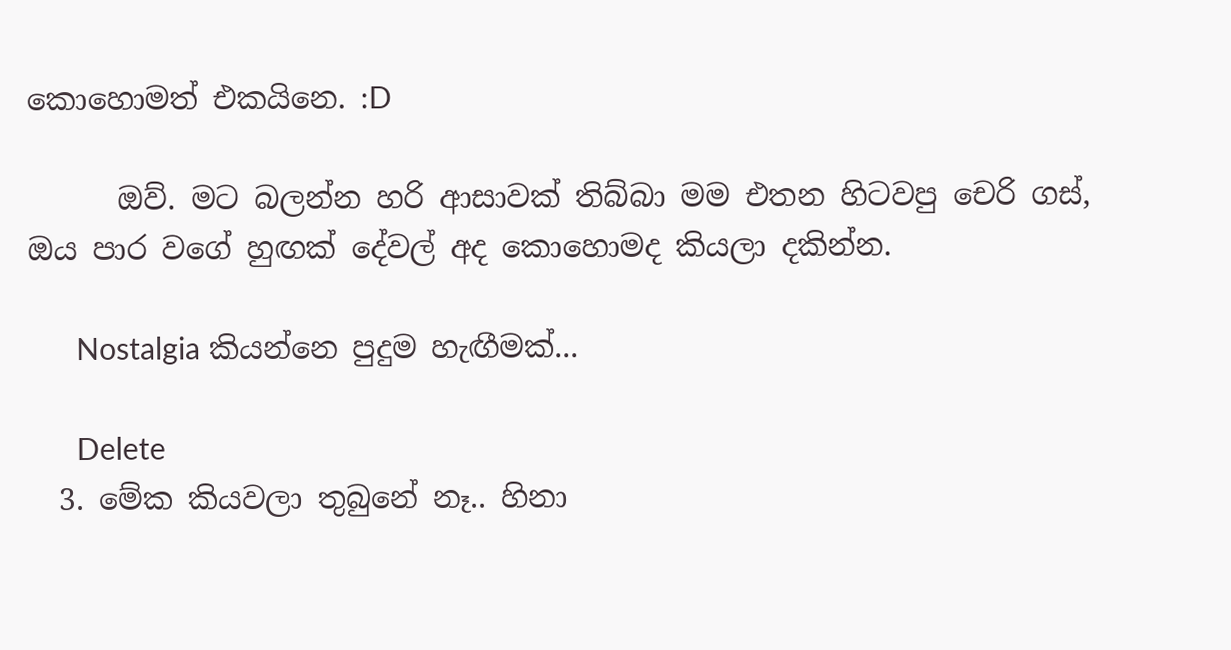කොහොමත් එකයිනෙ. :D

      ඔව්. මට බලන්න හරි ආසාවක් තිබ්බා මම එතන හිටවපු චෙරි ගස්, ඔය පාර වගේ හුඟක් දේවල් අද කොහොමද කියලා දකින්න.

      Nostalgia කියන්නෙ පුදුම හැඟීමක්...

      Delete
  3. මේක කියවලා තුබුනේ නෑ.. හිනා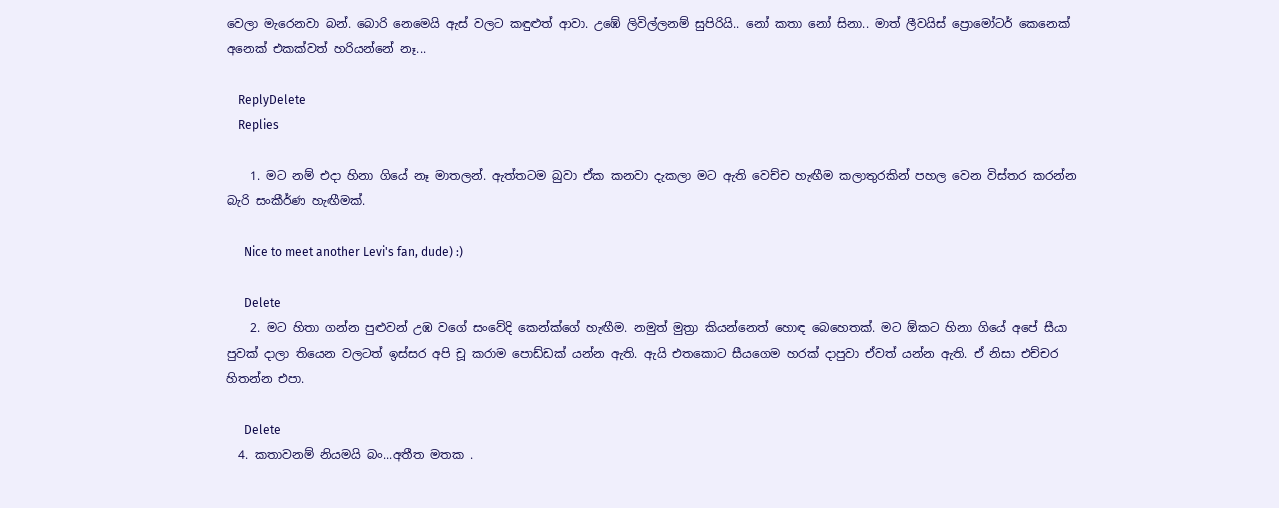වෙලා මැරෙනවා බන්. බොරි නෙමෙයි ඇස් වලට කඳුළුත් ආවා. උඹේ ලිවිල්ලනම් සුපිරියි.. නෝ කතා නෝ සිනා.. මාත් ලීවයිස් ප්‍රොමෝටර් කෙනෙක් අනෙක් එකක්වත් හරියන්නේ නෑ...

    ReplyDelete
    Replies

    1. මට නම් එදා හිනා ගියේ නෑ මාතලන්. ඇත්තටම බුවා ඒක කනවා දැකලා මට ඇති වෙච්ච හැඟීම කලාතුරකින් පහල වෙන විස්තර කරන්න බැරි සංකීර්ණ හැඟීමක්.

      Nice to meet another Levi's fan, dude) :)

      Delete
    2. මට හිතා ගන්න පුළුවන් උඹ වගේ සංවේදි කෙන්ක්ගේ හැඟීම. නමුත් මුත්‍රා කියන්නෙත් හොඳ බෙහෙතක්. මට ඕකට හිනා ගියේ අපේ සීයා පුවක් දාලා තියෙන වලටත් ඉස්සර අපි චූ කරාම පොඩ්ඩක් යන්න ඇති. ඇයි එතකොට සීයගෙම හරක් දාපුවා ඒවත් යන්න ඇති. ඒ නිසා එච්චර හිතන්න එපා.

      Delete
  4. කතාවනම් නියමයි බං...අතීත මතක .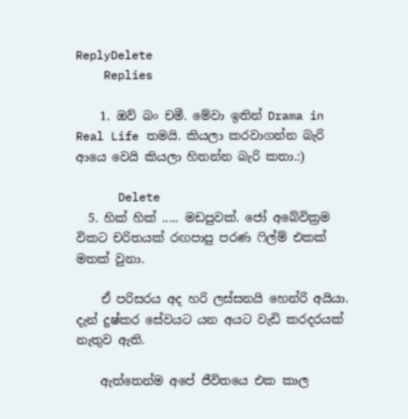ReplyDelete
    Replies

    1. ඔව් බං චමී. මේවා ඉතින් Drama in Real Life තමයි. කියලා කරවාගන්න බැරි ආයෙ වෙයි කියලා හිතන්න බැරි කතා.:)

      Delete
  5. හික් හික් ..... මඩපුවක්. ජෝ අබේවික්‍රම විකට චරිතයක් රඟපාපු පරණ ෆිල්ම් එකක් මතක් වුනා.

    ඒ පරිසරය අද හරි ලස්සනයි හෙන්රි අයියා. දැන් දුෂ්කර සේවයට යන අයට වැඩි කරදරයක් නැතුව ඇති.

    ඇත්තෙන්ම අපේ ජීවිතයෙ එක කාල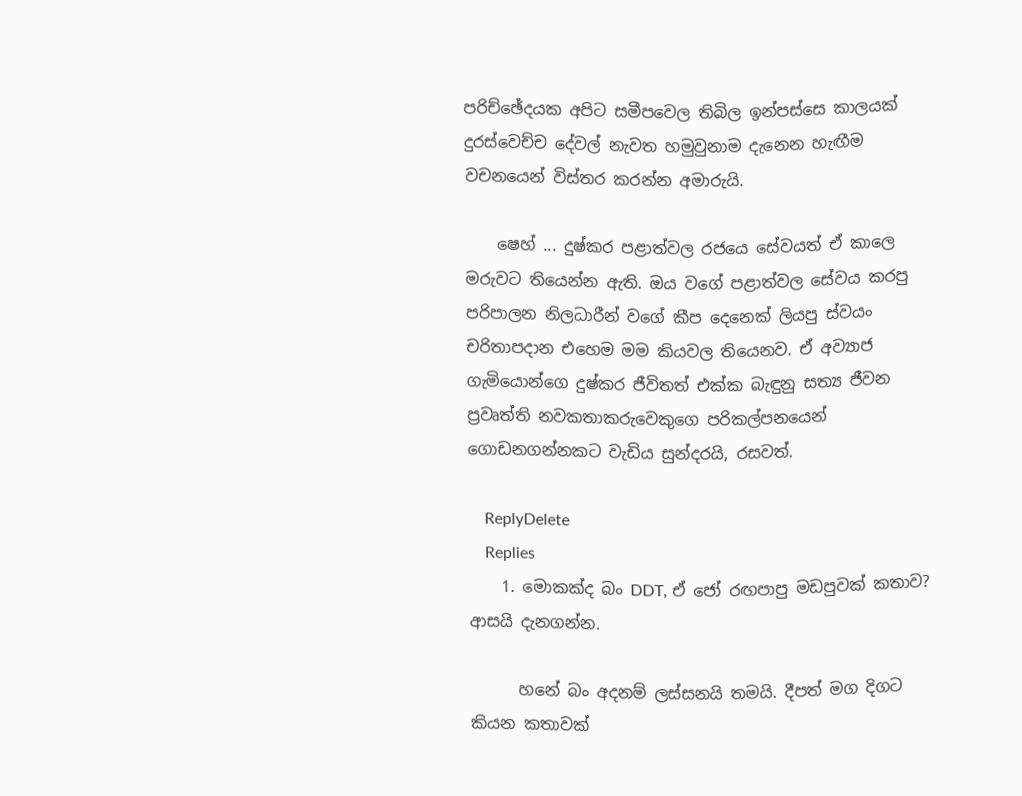පරිච්ඡේදයක අපිට සමීපවෙල තිබිල ඉන්පස්සෙ කාලයක් දුරස්වෙච්ච දේවල් නැවත හමුවුනාම දැනෙන හැඟීම වචනයෙන් විස්තර කරන්න අමාරුයි.

    ෂෙහ් ... දුෂ්කර පළාත්වල රජයෙ සේවයත් ඒ කාලෙ මරුවට තියෙන්න ඇති. ඔය වගේ පළාත්වල සේවය කරපු පරිපාලන නිලධාරීන් වගේ කීප දෙනෙක් ලියපු ස්වයං චරිතාපදාන එහෙම මම කියවල තියෙනව. ඒ අව්‍යාජ ගැමියොන්ගෙ දුෂ්කර ජීවිතත් එක්ක බැඳුනු සත්‍ය ජීවන ප්‍රවෘත්ති නවකතාකරුවෙකුගෙ පරිකල්පනයෙන් ගොඩනගන්නකට වැඩිය සුන්දරයි, රසවත්.

    ReplyDelete
    Replies
    1. මොකක්ද බං DDT, ඒ ජෝ රඟපාපු මඩපුවක් කතාව? ආසයි දැනගන්න.

      හනේ බං අදනම් ලස්සනයි තමයි. දීපත් මග දිගට කියන කතාවක්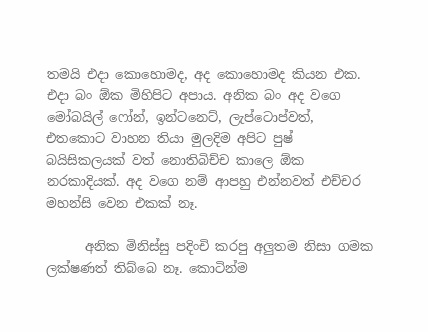තමයි එදා කොහොමද, අද කොහොමද කියන එක. එදා බං ඕක මිහිපිට අපාය. අනික බං අද වගෙ මෝබයිල් ෆෝන්, ඉන්ටනෙට්, ලැප්ටොප්වත්, එතකොට වාහන තියා මුලදිම අපිට පුෂ් බයිසිකලයක් වත් නොතිබිච්ච කාලෙ ඕක නරකාදියක්. අද වගෙ නම් ආපහු එන්නවත් එච්චර මහන්සි වෙන එකක් නෑ.

      අනික මිනිස්සු පදිංචි කරපු අලුතම නිසා ගමක ලක්ෂණත් තිබ්බෙ නෑ. කොටින්ම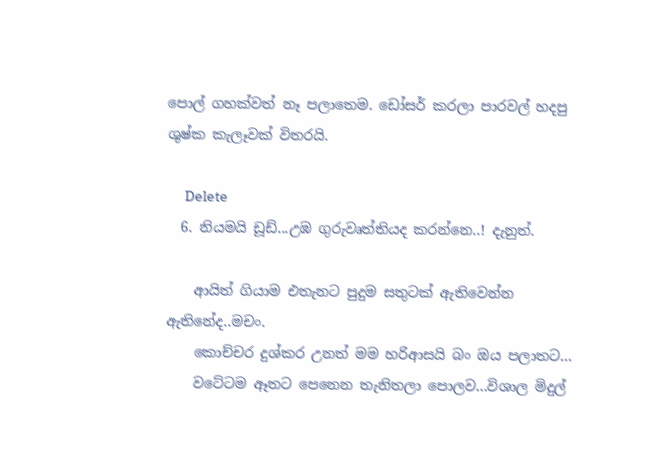පොල් ගහක්වත් නෑ පලාතෙම. ඩෝසර් කරලා පාරවල් හදපු ශුෂ්ක කැලෑවක් විතරයි.

      Delete
  6. නියමයි ඩූඩ්...උඹ ගුරුවෘත්තියද කරන්නෙ..! දැනුත්.

    ආයිත් ගියාම එතැනට පුදුම සතුටක් ඇතිවෙන්න ඇතිනේද..මචං.
    කොච්චර දුශ්කර උනත් මම හරිආසයි බං ඔය පලාතට...
    වටේටම ඈතට පෙනෙන තැනිතලා පොලව...විශාල මිදුල්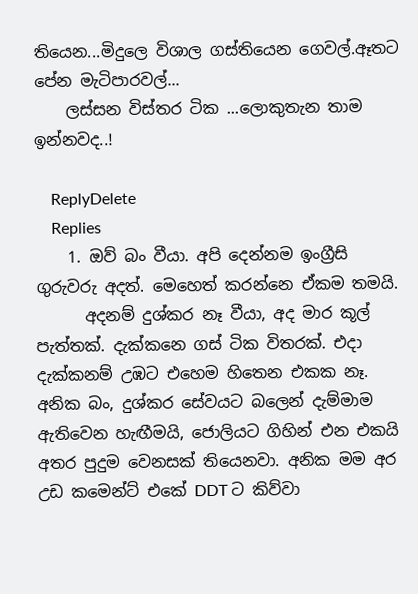තියෙන...මිදුලෙ විශාල ගස්තියෙන ගෙවල්.ඈතට පේන මැටිපාරවල්...
    ලස්සන විස්තර ටික ...ලොකුතැන තාම ඉන්නවද..!

    ReplyDelete
    Replies
    1. ඔව් බං වීයා. අපි දෙන්නම ඉංග්‍රීසි ගුරුවරු අදත්. මෙහෙත් කරන්නෙ ඒකම තමයි.
      අදනම් දුශ්කර නෑ වීයා, අද මාර කූල් පැත්තක්. දැක්කනෙ ගස් ටික විතරක්. එදා දැක්කනම් උඹට එහෙම හිතෙන එකක නෑ. අනික බං, දුශ්කර සේවයට බලෙන් දැම්මාම ඇතිවෙන හැඟීමයි, ජොලියට ගිහින් එන එකයි අතර පුදුම වෙනසක් තියෙනවා. අනික මම අර උඩ කමෙන්ට් එකේ DDT ට කිව්වා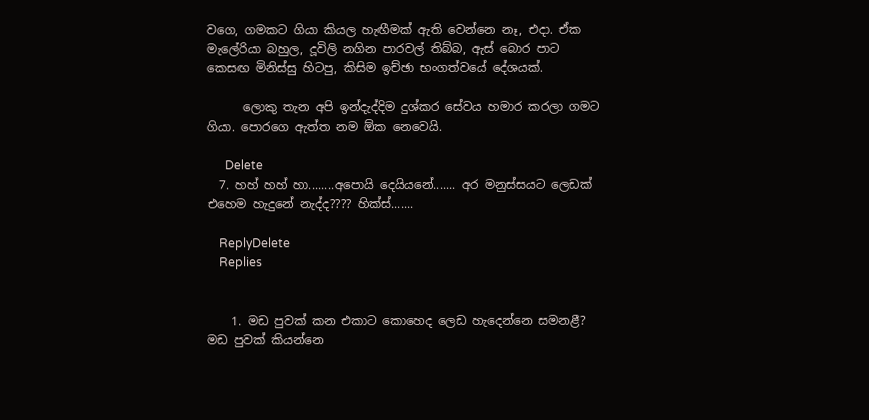වගෙ, ගමකට ගියා කියල හැඟීමක් ඇති වෙන්නෙ නෑ, එදා. ඒක මැලේරියා බහුල, දූවිලි නගින පාරවල් තිබ්බ, ඇස් බොර පාට කෙසඟ මිනිස්සු හිටපු, කිසිම ඉච්ඡා භංගත්වයේ දේශයක්.

      ලොකු තැන අපි ඉන්දැද්දිම දුශ්කර සේවය හමාර කරලා ගමට ගියා. පොරගෙ ඇත්ත නම ඕක නෙවෙයි.

      Delete
  7. හහ් හහ් හා........අපොයි දෙයියනේ....... අර මනුස්සයට ලෙඩක් එහෙම හැදුනේ නැද්ද???? හික්ස්.......

    ReplyDelete
    Replies


    1. මඩ පුවක් කන එකාට කොහෙද ලෙඩ හැදෙන්නෙ සමනළී? මඩ පුවක් කියන්නෙ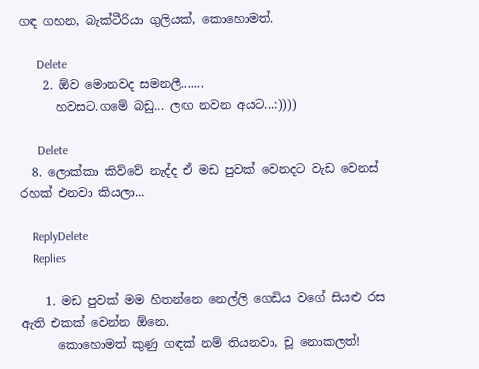ගඳ ගහන, බැක්ටීරියා ගුලියක්, කොහොමත්.

      Delete
    2. ඕව මොනවද සමනලී.......
      හවසට.ගමේ බඩු... ලඟ නවන අයට...:))))

      Delete
  8. ලොක්කා කිව්වේ නැද්ද ඒ මඩ පුවක් වෙනදට වැඩ වෙනස් රහක් එනවා කියලා...

    ReplyDelete
    Replies

    1. මඩ පුවක් මම හිතන්නෙ නෙල්ලි ගෙඩිය වගේ සියළු රස ඇති එකක් වෙන්න ඕනෙ.
      කොහොමත් කුණු ගඳක් නම් තියනවා, චූ නොකලත්!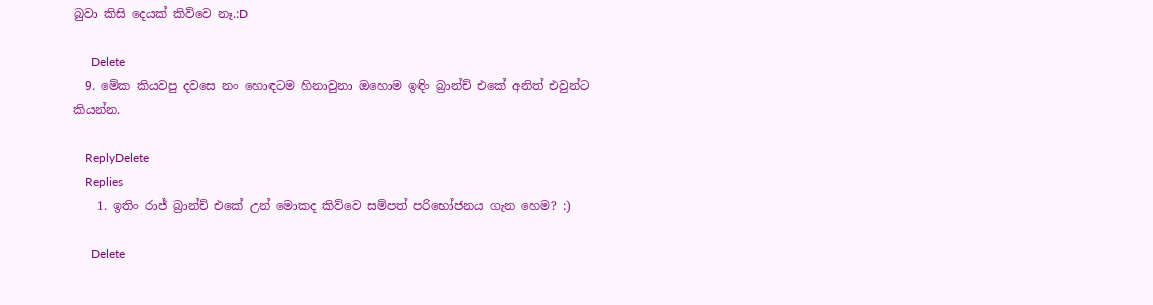බුවා කිසි දෙයක් කිව්වෙ නෑ.:D

      Delete
  9. මේක කියවපු දවසෙ නං හොඳටම හිනාවුනා ඔහොම ඉඳිං බ්‍රාන්ච් එකේ අනිත් එවුන්ට කියන්න.

    ReplyDelete
    Replies
    1. ඉතිං රාජ් බ්‍රාන්ච් එකේ උන් මොකද කිව්වෙ සම්පත් පරිභෝජනය ගැන හෙම? :)

      Delete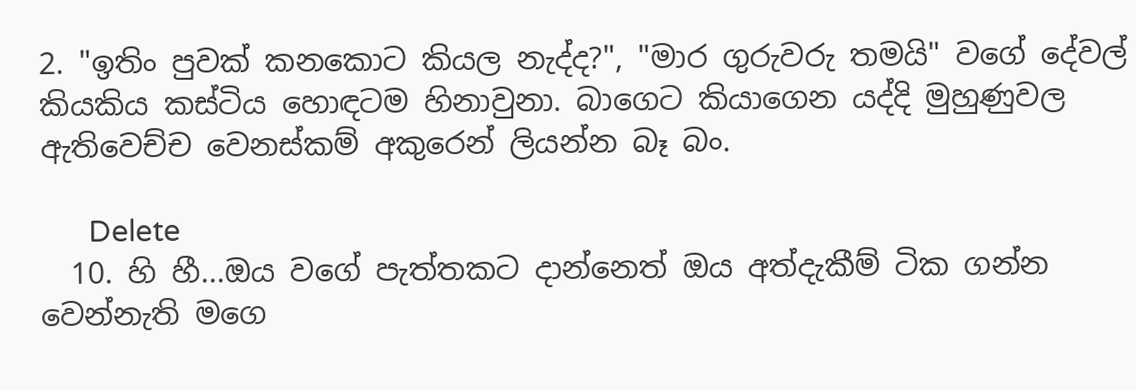2. "ඉතිං පුවක් කනකොට කියල නැද්ද?", "මාර ගුරුවරු තමයි" වගේ දේවල් කියකිය කස්ටිය හොඳටම හිනාවුනා. බාගෙට කියාගෙන යද්දි මුහුණුවල ඇතිවෙච්ච වෙනස්කම් අකුරෙන් ලියන්න බෑ බං.

      Delete
  10. හි හී...ඔය වගේ පැත්තකට දාන්නෙත් ඔය අත්දැකීම් ටික ගන්න වෙන්නැති මගෙ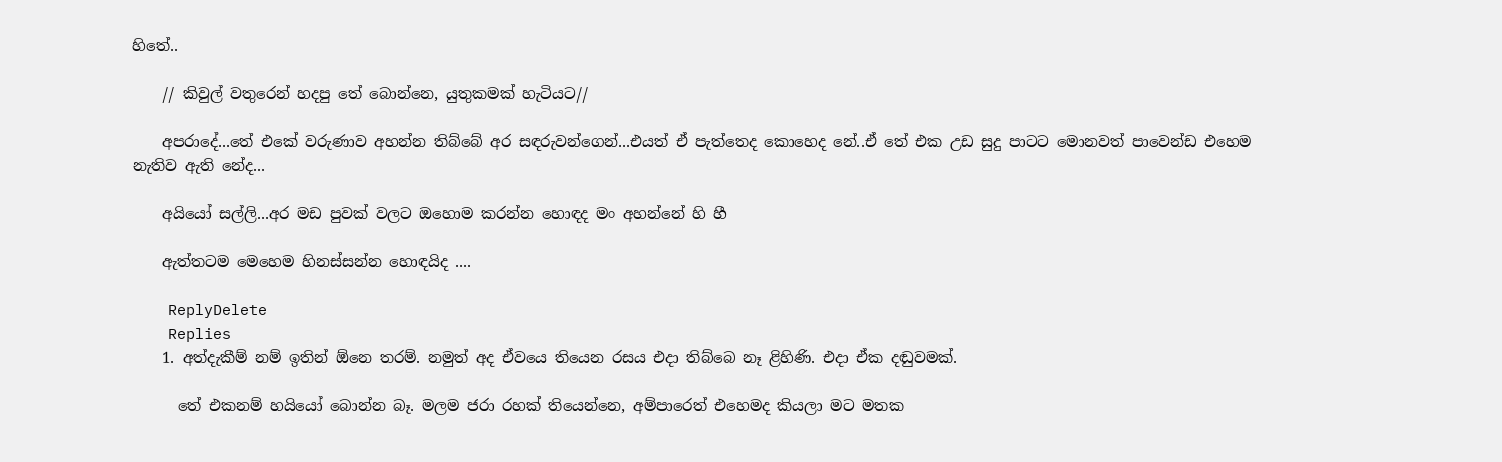හිතේ..

    // කිවුල් වතුරෙන් හදපු තේ බොන්නෙ, යුතුකමක් හැටියට//

    අපරාදේ...තේ එකේ වරුණාව අහන්න තිබ්බේ අර සඳරුවන්ගෙන්...එයත් ඒ පැත්තෙද කොහෙද නේ..ඒ තේ එක උඩ සුදු පාටට මොනවත් පාවෙන්ඩ එහෙම නැතිව ඇති නේද...

    අයියෝ සල්ලි...අර මඩ පුවක් වලට ඔහොම කරන්න හොඳද මං අහන්නේ හි හී

    ඇත්තටම මෙහෙම හිනස්සන්න හොඳයිද ....

    ReplyDelete
    Replies
    1. අත්දැකීම් නම් ඉතින් ඕනෙ තරම්. නමුත් අද ඒවයෙ තියෙන රසය එදා තිබ්බෙ නෑ ළිහිණි. එදා ඒක දඬුවමක්.

      තේ එකනම් හයියෝ බොන්න බෑ. මලම ජරා රහක් තියෙන්නෙ, අම්පාරෙත් එහෙමද කියලා මට මතක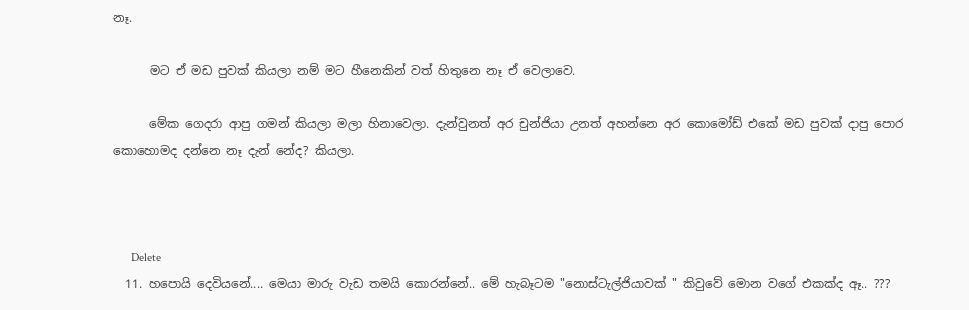නෑ.

      මට ඒ මඩ පුවක් කියලා නම් මට හීනෙකින් වත් හිතුනෙ නෑ ඒ වෙලාවෙ.

      මේක ගෙදරා ආපු ගමන් කියලා මලා හිනාවෙලා. දැන්වුනත් අර චුන්ජියා උනත් අහන්නෙ අර කොමෝඩ් එකේ මඩ පුවක් දාපු පොර කොහොමද දන්නෙ නෑ දැන් නේද? කියලා.



      Delete
  11. හපොයි දෙවියනේ.... මෙයා මාරු වැඩ තමයි කොරන්නේ.. මේ හැබෑටම "නොස්ටැල්ජියාවක් " කිවුවේ මොන වගේ එකක්ද ඈ.. ???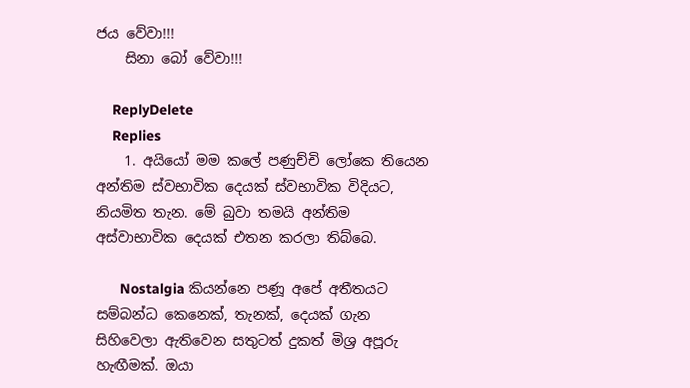ජය වේවා!!!
    සිනා බෝ වේවා!!!

    ReplyDelete
    Replies
    1. අයියෝ මම කලේ පණුච්චි ලෝකෙ තියෙන අන්තිම ස්වභාවික දෙයක් ස්වභාවික විදියට, නියමිත තැන. මේ බුවා තමයි අන්තිම අස්වාභාවික දෙයක් එතන කරලා තිබ්බෙ.

      Nostalgia කියන්නෙ පණූ අපේ අතීතයට සම්බන්ධ කෙනෙක්, තැනක්, දෙයක් ගැන සිහිවෙලා ඇතිවෙන සතුටත් දුකත් මිශ්‍ර අපූරු හැඟීමක්. ඔයා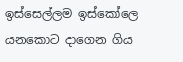ඉස්සෙල්ලම ඉස්කෝලෙ යනකොට දාගෙන ගිය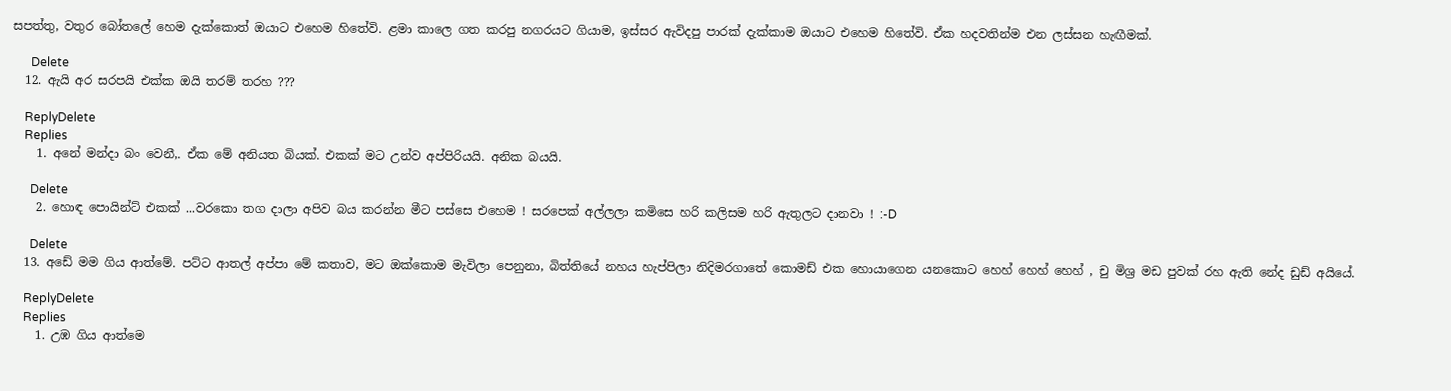සපත්තු, වතුර බෝතලේ හෙම දැක්කොත් ඔයාට එහෙම හිතේවි. ළමා කාලෙ ගත කරපු නගරයට ගියාම, ඉස්සර ඇවිදපු පාරක් දැක්කාම ඔයාට එහෙම හිතේවි. ඒක හදවතින්ම එන ලස්සන හැඟීමක්.

      Delete
  12. ඇයි අර සරපයි එක්ක ඔයි තරම් තරහ ???

    ReplyDelete
    Replies
    1. අනේ මන්දා බං වෙනී,. ඒක මේ අනියත බියක්. එකක් මට උන්ව අප්පිරියයි. අනික බයයි.

      Delete
    2. හොඳ පොයින්ට් එකක් ...වරකො තග දාලා අපිව බය කරන්න මීට පස්සෙ එහෙම ! සරපෙක් අල්ලලා කමිසෙ හරි කලිසම හරි ඇතුලට දානවා ! :-D

      Delete
  13. අඩේ මම ගිය ආත්මේ. පට්ට ආතල් අප්පා මේ කතාව, මට ඔක්කොම මැවිලා පෙනුනා, බිත්තියේ නහය හැප්පිලා නිදිමරගාතේ කොමඩ් එක හොයාගෙන යනකොට හෙහ් හෙහ් හෙහ් , චු මිශ්‍ර මඩ පුවක් රහ ඇති නේද ඩුඩ් අයියේ.

    ReplyDelete
    Replies
    1. උඹ ගිය ආත්මෙ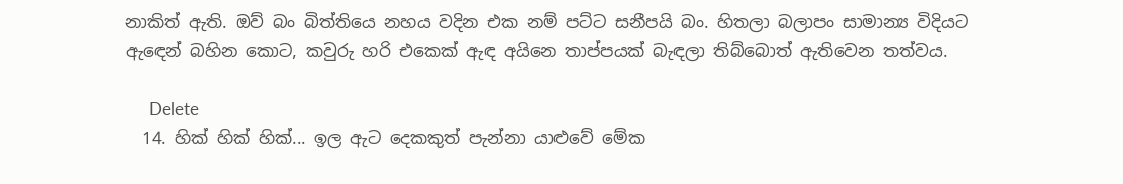නාකිත් ඇති. ඔව් බං බිත්තියෙ නහය වදින එක නම් පට්ට සනීපයි බං. හිතලා බලාපං සාමාන්‍ය විදියට ඇ‍ඳෙන් බහින කොට, කවුරු හරි එකෙක් ඇඳ අයිනෙ තාප්පයක් බැඳලා තිබ්බොත් ඇතිවෙන තත්වය.

      Delete
  14. හික් හික් හික්... ඉල ඇට දෙකකුත් පැන්නා යාළුවේ මේක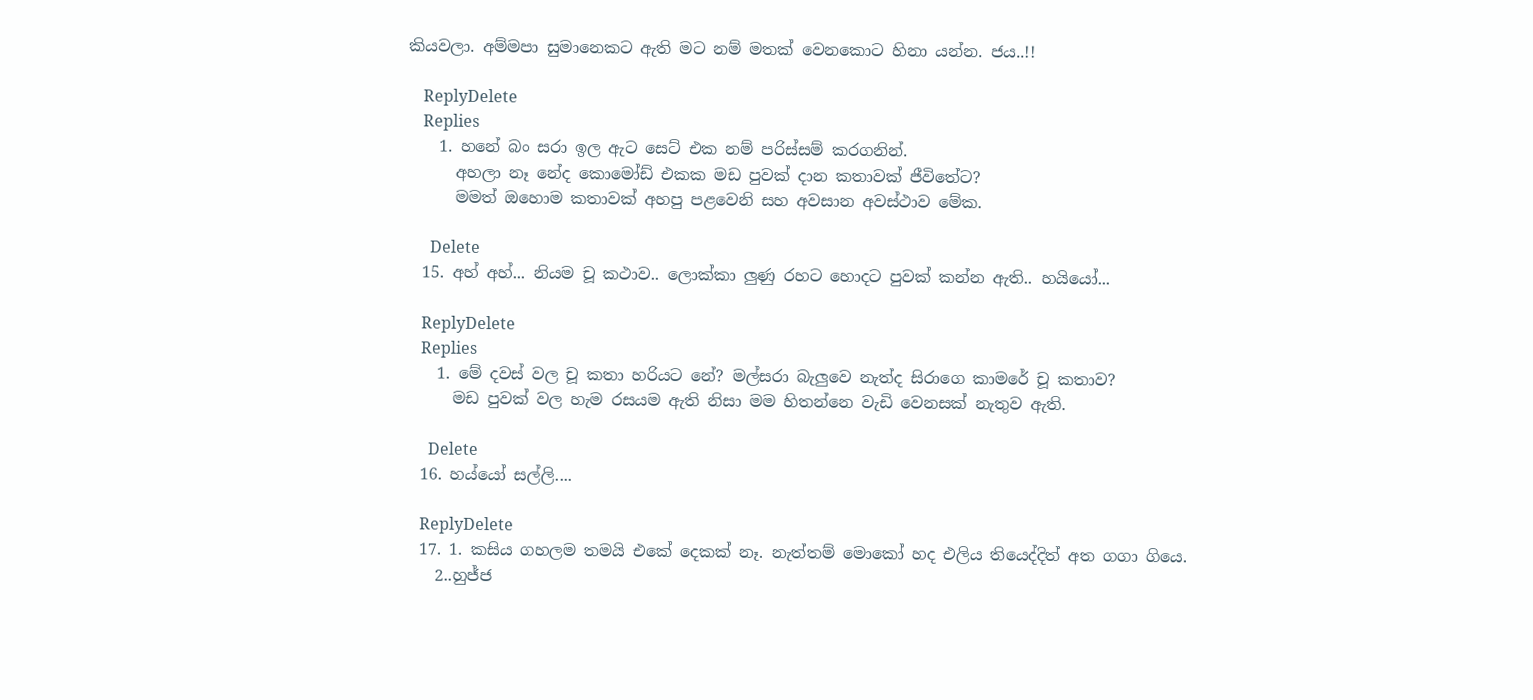කියවලා. අම්මපා සුමානෙකට ඇති මට නම් මතක් වෙනකොට හිනා යන්න. ජය..!!

    ReplyDelete
    Replies
    1. හනේ බං සරා ඉල ඇට සෙට් එක නම් පරිස්සම් කරගනින්.
      අහලා නෑ නේද කොමෝඩ් එකක මඩ පුවක් දාන කතාවක් ජීවිතේට?
      මමත් ඔහොම කතාවක් අහපු පළවෙනි සහ අවසාන අවස්ථාව මේක.

      Delete
  15. අහ් අහ්... නියම චූ කථාව.. ලොක්කා ලුණු රහට හොදට පුවක් කන්න ඇති.. හයියෝ...

    ReplyDelete
    Replies
    1. මේ දවස් වල චූ කතා හරියට නේ? මල්සරා බැලුවෙ නැත්ද සිරාගෙ කාමරේ චූ කතාව?
      මඩ පුවක් වල හැම රසයම ඇති නිසා මම හිතන්නෙ වැඩි වෙනසක් නැතුව ඇති.

      Delete
  16. හය්යෝ සල්ලි....

    ReplyDelete
  17. 1. කසිය ගහලම තමයි එකේ දෙකක් නෑ. නැත්තම් මොකෝ හද එලිය තියෙද්දිත් අත ගගා ගියෙ.
    2..හුජ්ජ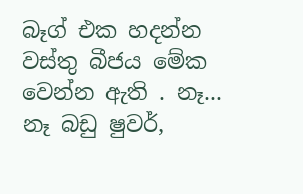බෑග් එක හදන්න වස්තු බීජය මේක වෙන්න ඇති . නෑ... නෑ බඩු ෂුවර්,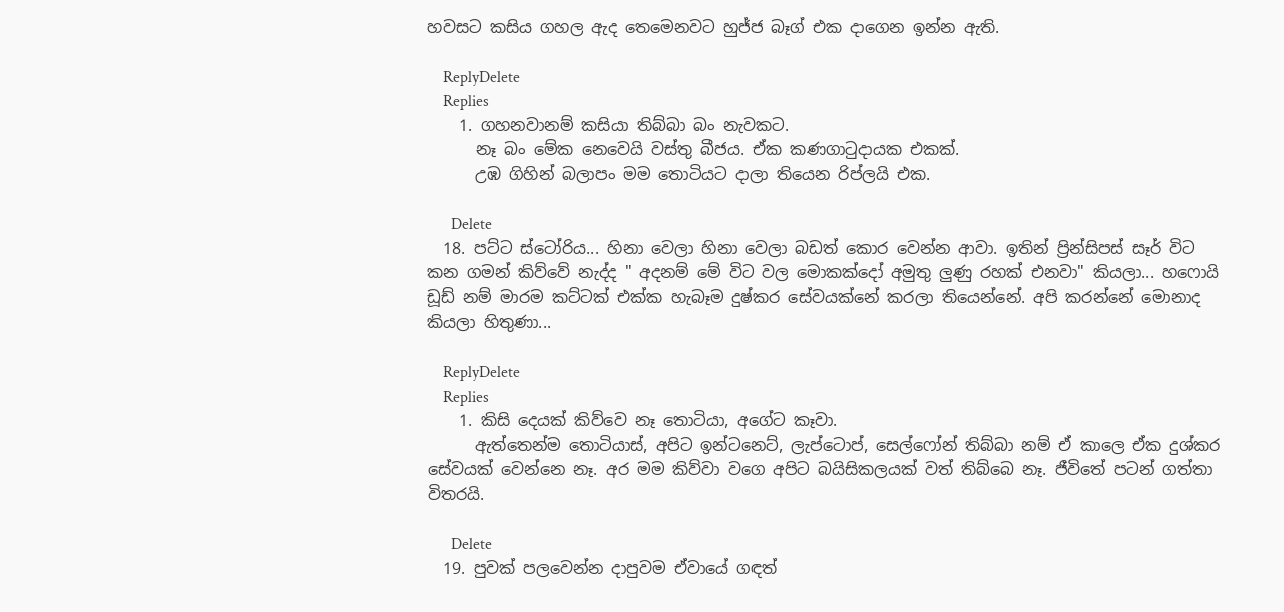හවසට කසිය ගහල ඇද තෙමෙනවට හුජ්ජ බෑග් එක දාගෙන ඉන්න ඇති.

    ReplyDelete
    Replies
    1. ගහනවානම් කසියා තිබ්බා බං නැවකට.
      නෑ බං මේක නෙවෙයි වස්තු බීජය. ඒක කණගා‍ටුදායක එකක්.
      උඹ ගිහින් බලාපං මම තොටියට දාලා තියෙන රිප්ලයි එක.

      Delete
  18. පට්ට ස්ටෝරිය... හිනා වෙලා හිනා වෙලා බඩත් කොර වෙන්න ආවා. ඉතින් ප්‍රින්සිපස් සෑර් විට කන ගමන් කිව්වේ නැද්ද " අදනම් මේ විට වල මොකක්දෝ අමුතු ලුණු රහක් එනවා" කියලා... හෆොයි ඩූඩ් නම් මාරම කට්ටක් එක්ක හැබෑම දුෂ්කර සේවයක්නේ කරලා තියෙන්නේ. අපි කරන්නේ මොනාද කියලා හිතුණා...

    ReplyDelete
    Replies
    1. කිසි දෙයක් කිව්වෙ නෑ තොටියා, අගේට කෑවා.
      ඇත්තෙන්ම තොටියාස්, අපිට ඉන්ටනෙට්, ලැප්ටොප්, සෙල්ෆෝන් තිබ්බා නම් ඒ කාලෙ ඒක දුශ්කර සේවයක් වෙන්නෙ නෑ. අර මම කිව්වා වගෙ අපිට බයිසිකලයක් වත් තිබ්බෙ නෑ. ජීවිතේ පටන් ගත්තා විතරයි.

      Delete
  19. පුවක් පලවෙන්න දාපුවම ඒවායේ ගඳත්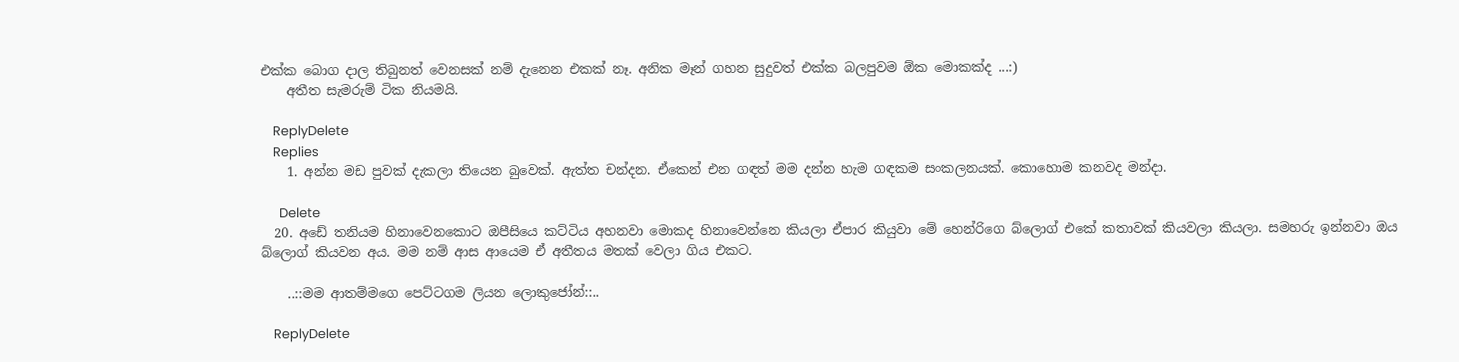එක්ක බොග දාල තිබුනත් වෙනසක් නම් දැනෙන එකක් නෑ. අනික මෑන් ගහන සුදුවත් එක්ක බලපුවම ඕක මොකක්ද ...:)
    අතීත සැමරුම් ටික නියමයි.

    ReplyDelete
    Replies
    1. අන්න මඩ පුවක් දැකලා තියෙන බුවෙක්. ඇත්ත චන්දන. ඒකෙන් එන ගඳත් මම දන්න හැම ගඳකම සංකලනයක්. කොහොම කනවද මන්දා.

      Delete
  20. අඩේ තනියම හිනාවෙනකොට ඔපීසියෙ කට්ටිය අහනවා මොකද හිනාවෙන්නෙ කියලා ඒපාර කියුවා මේ හෙන්රිගෙ බ්ලොග් එකේ කතාවක් කියවලා කියලා. සමහරු ඉන්නවා ඔය බ්ලොග් කියවන අය. මම නම් ආස ආයෙම ඒ අතීතය මතක් වෙලා ගිය එකට.

    ..::මම ආතම්මගෙ පෙට්ටගම ලියන ලොකුජෝන්::..

    ReplyDelete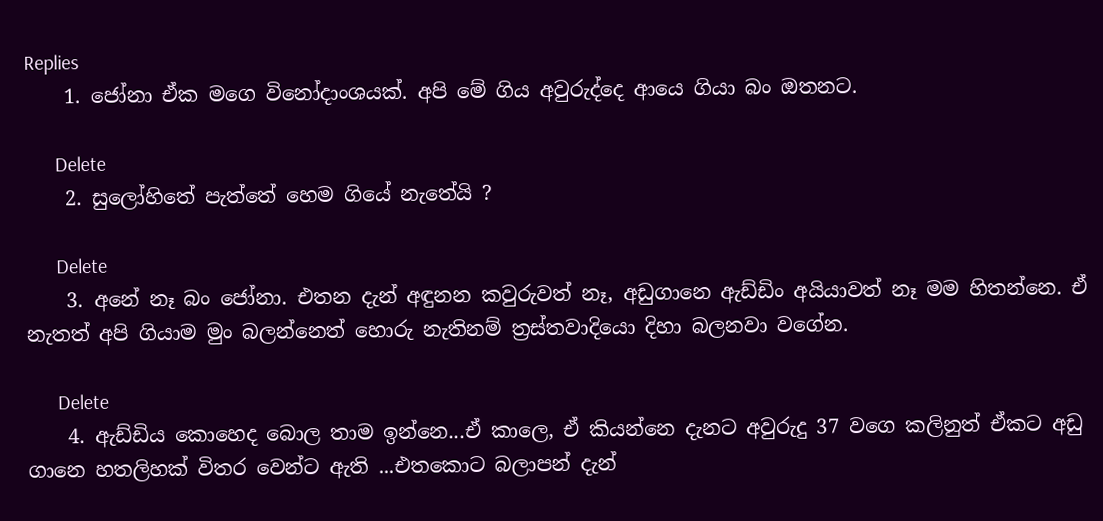Replies
    1. ජෝනා ඒක මගෙ විනෝදාංශයක්. අපි මේ ගිය අවුරුද්දෙ ආයෙ ගියා බං ඔතනට.

      Delete
    2. සුලෝහිතේ පැත්තේ හෙම ගියේ නැතේයි ?

      Delete
    3. අනේ නෑ බං ජෝනා. එතන දැන් අඳුනන කවුරුවත් නෑ, අඩුගානෙ ඇඩ්ඩිං අයියාවත් නෑ මම හිතන්නෙ. ඒ නැතත් අපි ගියාම මුං බලන්නෙත් හොරු නැතිනම් ත්‍රස්තවාදියො දිහා බලනවා වගේන.

      Delete
    4. ඇඩ්ඩිය කොහෙද බොල තාම ඉන්නෙ...ඒ කාලෙ, ඒ කියන්නෙ දැනට අවුරුදු 37 වගෙ කලිනුත් ඒකට අඩු ගානෙ හතලිහක් විතර වෙන්ට ඇති ...එතකොට බලාපන් දැන්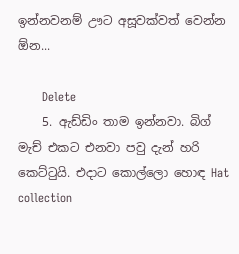ඉන්නවනම් ඌට අසූවක්වත් වෙන්න ඕන...

      Delete
    5. ඇඩ්ඩිං තාම ඉන්නවා. බිග් මැච් එකට එනවා පවු දැන් හරි කෙට්ටුයි. එදාට කොල්ලො හොඳ Hat collection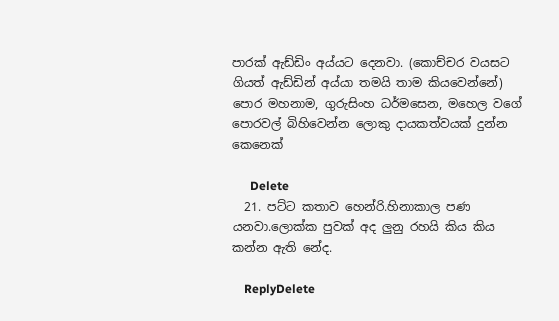පාරක් ඇඩ්ඩිං අය්යට දෙනවා. (කොච්චර වයසට ගියත් ඇඩ්ඩින් අය්යා තමයි තාම කියවෙන්නේ) පොර මහනාම, ගුරුසිංහ ධර්මසෙන, මහෙල වගේ පොරවල් බිහිවෙන්න ලොකු දායකත්වයක් දුන්න කෙනෙක්

      Delete
  21. පට්ට කතාව හෙන්රි.හිනාකාල පණ යනවා.ලොක්ක පුවක් අද ලුනු රහයි කිය කිය කන්න ඇති නේද.

    ReplyDelete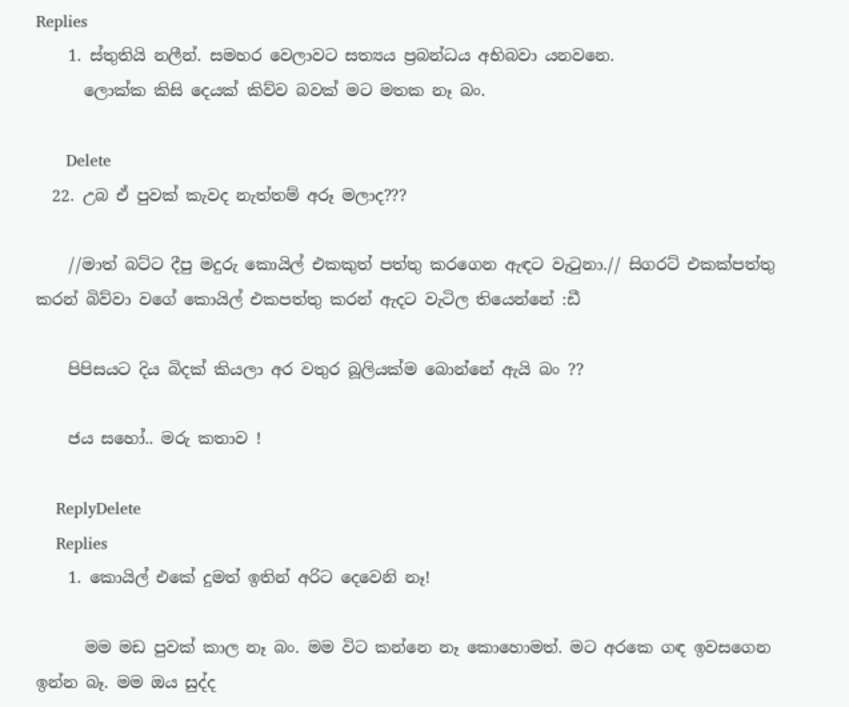Replies
    1. ස්තුතියි නලීන්. සමහර වෙලාවට සත්‍යය ප්‍රබන්ධය අභිබවා යනවනෙ.
      ලොක්ක කිසි දෙයක් කිව්ව බවක් මට මතක නෑ බං.

      Delete
  22. උබ ඒ පුවක් කැවද නැත්තම් අරූ මලාද???

    //මාත් බට්ට දීපු මදුරු කොයිල් එකකුත් පත්තු කරගෙන ඇඳට වැ‍ටුනා.// සිගරට් එකක්පත්තු කරන් බිව්වා වගේ කොයිල් එකපත්තු කරන් ඇදට වැටිල තියෙන්නේ :ඩී

    පිපිසයට දිය බිදක් කියලා අර වතුර බූලියක්ම බොන්නේ ඇයි බං ??

    ජය සහෝ.. මරු කතාව !

    ReplyDelete
    Replies
    1. කොයිල් එකේ දුමත් ඉතින් අරිට දෙවෙනි නෑ!

      මම මඩ පුවක් කාල නෑ බං. මම විට කන්නෙ නෑ කොහොමත්. මට අරකෙ ගඳ ඉවසගෙන ඉන්න බෑ. මම ඔය සුද්ද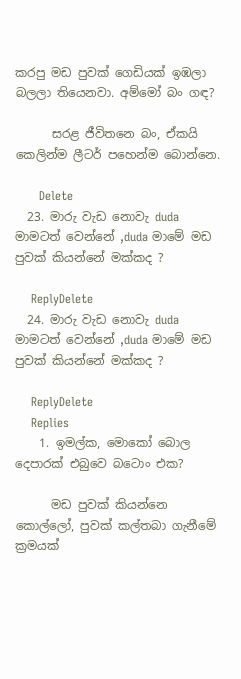කරපු මඩ පුවක් ගෙඩියක් ඉඹලා බලලා තියෙනවා. අම්මෝ බං ගඳ?

      සරළ ජීවිතනෙ බං, ඒකයි කෙලින්ම ලීටර් පහෙන්ම බොන්නෙ.

      Delete
  23. මාරු වැඩ නොවැ duda මාමටත් වෙන්නේ ,duda මාමේ මඩ පුවක් කියන්නේ මක්කද ?

    ReplyDelete
  24. මාරු වැඩ නොවැ duda මාමටත් වෙන්නේ ,duda මාමේ මඩ පුවක් කියන්නේ මක්කද ?

    ReplyDelete
    Replies
    1. ඉමල්ක, මොකෝ බොල දෙපාරක් එබුවෙ බටොං එක?

      මඩ පුවක් කියන්නෙ කොල්ලෝ, පුවක් කල්තබා ගැනීමේ ක්‍රමයක්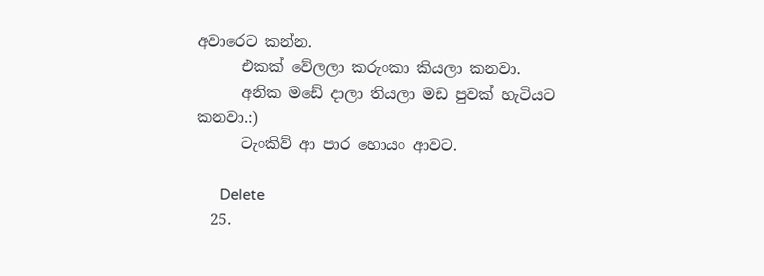අවාරෙට කන්න.
      එකක් වේලලා කරුංකා කියලා කනවා.
      අනික මඩේ දාලා තියලා මඩ පුවක් හැටියට කනවා.:)
      ටැංකිව් ආ පාර හොයං ආවට.

      Delete
  25.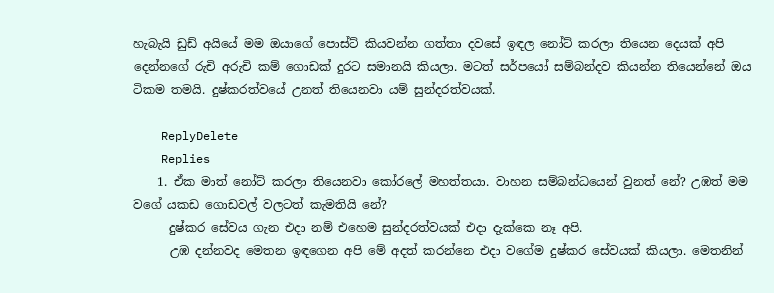හැබැයි ඩුඩ් අයියේ මම ඔයාගේ පොස්ට් කියවන්න ගත්තා දවසේ ඉඳල නෝට් කරලා තියෙන දෙයක් අපි දෙන්නගේ රුචි අරුචි කම් ගොඩක් දුරට සමානයි කියලා. මටත් සර්පයෝ සම්බන්දව කියන්න තියෙන්නේ ඔය ටිකම තමයි. දුෂ්කරත්වයේ උනත් තියෙනවා යම් සුන්දරත්වයක්.

    ReplyDelete
    Replies
    1. ඒක මාත් නෝට් කරලා තියෙනවා කෝරලේ මහත්තයා. වාහන සම්බන්ධයෙන් වුනත් නේ? උඹත් මම වගේ යකඩ ගොඩවල් වලටත් කැමතියි නේ?
      දුෂ්කර සේවය ගැන එදා නම් එහෙම සුන්දරත්වයක් එදා දැක්කෙ නෑ අපි.
      උඹ දන්නවද මෙතන ඉඳගෙන අපි මේ අදත් කරන්නෙ එදා වගේම දුෂ්කර සේවයක් කියලා. මෙතනින්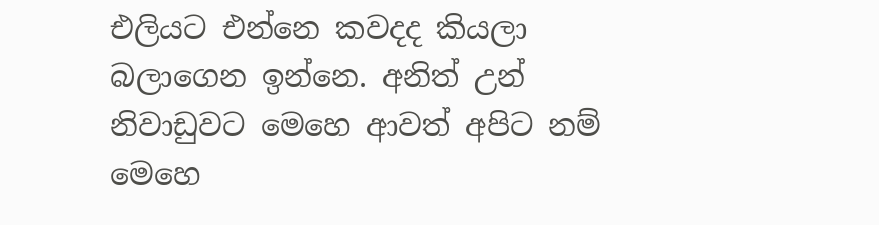එලියට එන්නෙ කවදද කියලා බලාගෙන ඉන්නෙ. අනිත් උන් නිවාඩුවට මෙහෙ ආවත් අපිට නම් මෙහෙ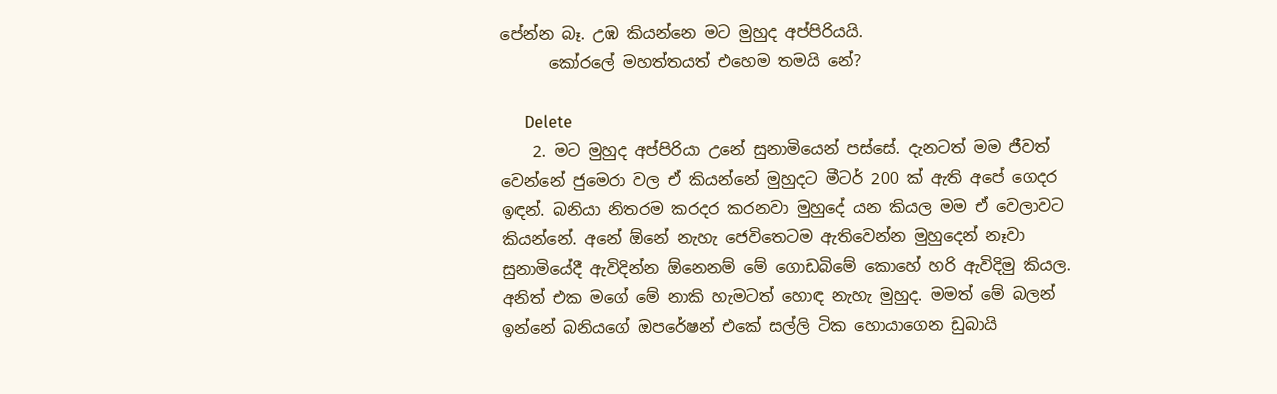පේන්න බෑ. උඹ කියන්නෙ මට මුහුද අප්පිරියයි.
      කෝරලේ මහත්තයත් එහෙම තමයි නේ?

      Delete
    2. මට මුහුද අප්පිරියා උනේ සුනාමියෙන් පස්සේ. දැනටත් මම ජීවත් වෙන්නේ ජුමෙරා වල ඒ කියන්නේ මුහුදට මීටර් 200 ක් ඇති අපේ ගෙදර ඉඳන්. බනියා නිතරම කරදර කරනවා මුහුදේ යන කියල මම ඒ වෙලාවට කියන්නේ. අනේ ඕනේ නැහැ ජෙවිතෙටම ඇතිවෙන්න මුහුදෙන් නෑවා සුනාමියේදී ඇවිදින්න ඕනෙනම් මේ ගොඩබිමේ කොහේ හරි ඇවිදිමු කියල. අනිත් එක මගේ මේ නාකි හැමටත් හොඳ නැහැ මුහුද. මමත් මේ බලන් ඉන්නේ බනියගේ ඔපරේෂන් එකේ සල්ලි ටික හොයාගෙන ඩුබායි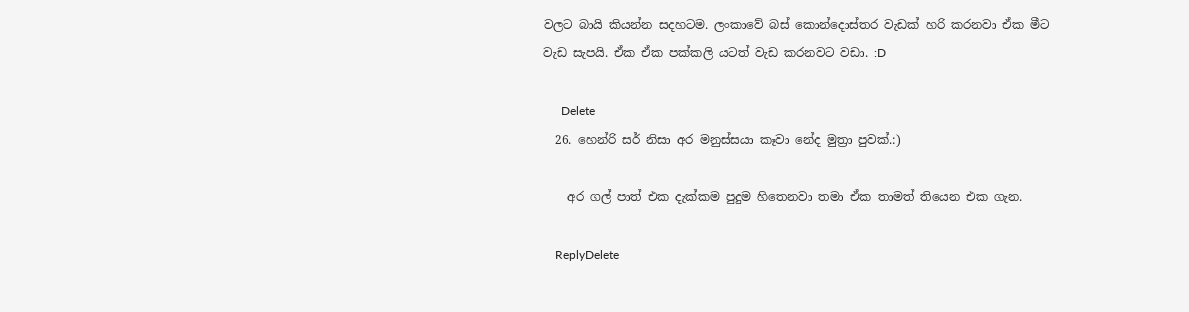වලට බායි කියන්න සදහටම. ලංකාවේ බස් කොන්දොස්තර වැඩක් හරි කරනවා ඒක මීට වැඩ සැපයි. ඒක ඒක පක්කලි යටත් වැඩ කරනවට වඩා. :D

      Delete
  26. හෙන්රි සර් නිසා අර මනුස්සයා කෑවා නේද මුත්‍රා පුවක්.:)

    අර ගල් පාත් එක දැක්කම පුදුම හිතෙනවා තමා ඒක තාමත් තියෙන එක ගැන.

    ReplyDelete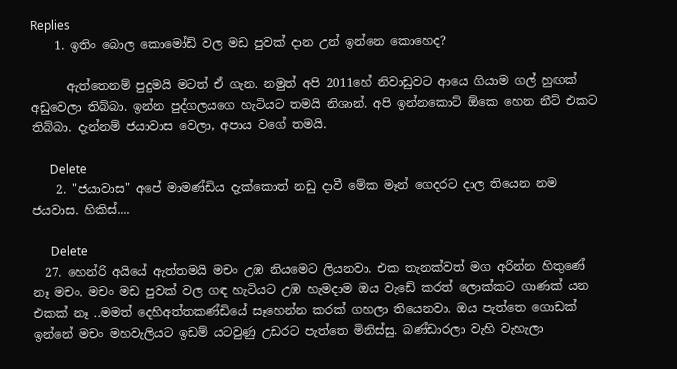Replies
    1. ඉතිං බොල කොමෝඩ් වල මඩ පුවක් දාන උන් ඉන්නෙ කොහෙද?

      ඇත්තෙනම් පුදුමයි මටත් ඒ ගැන. නමුත් අපි 2011හේ නිවාඩුවට ආයෙ ගියාම ගල් හුඟක් අඩුවෙලා තිබ්බා. ඉන්න පුද්ගලයගෙ හැටියට තමයි නිශාන්. අපි ඉන්නකොට් ඕකෙ හෙන නීට් එකට තිබ්බා. දැන්නම් ජයාවාස වෙලා, අපාය වගේ තමයි.

      Delete
    2. "ජයාවාස" අපේ මාමණ්ඩිය දැක්කොත් නඩු දාවී මේක මෑන් ගෙදරට දාල තියෙන නම ජයවාස. හිකිස්....

      Delete
  27. හෙන්රි අයියේ ඇත්තමයි මචං උඹ නියමෙට ලියනවා. එක තැනක්වත් මග අරින්න හිතුණේ නෑ මචං. මචං මඩ පුවක් වල ගඳ හැටියට උඹ හැමදාම ඔය වැඩේ කරත් ලොක්කට ගාණක් යන එකක් නෑ ..මමත් දෙහිඅත්තකණ්ඩියේ සෑහෙන්න කරක් ගහලා තියෙනවා. ඔය පැත්තෙ ගොඩක් ඉන්නේ මචං මහවැලියට ඉඩම් යටවුණු උඩරට පැත්තෙ මිනිස්සු. බණ්ඩාරලා වැහි වැහැලා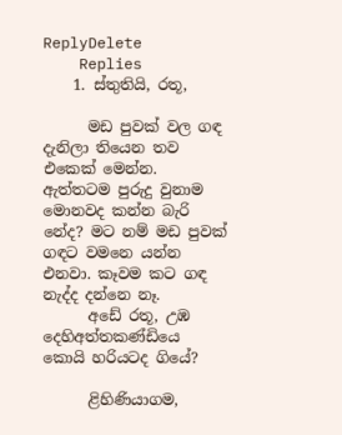ReplyDelete
    Replies
    1. ස්තුතියි, රතූ,

      මඩ පුවක් වල ගඳ දැනිලා තියෙන තව එකෙක් මෙන්න. ඇත්තටම පුරුදු වුනාම මොනවද කන්න බැරි නේද? මට නම් මඩ පුවක් ගඳට වමනෙ යන්න එනවා. කෑවම කට ගඳ නැද්ද දන්නෙ නෑ.
      අඩේ රතූ, උඹ දෙහිඅත්තකණ්ඩියෙ කොයි හරියටද ගියේ?

      ළිහිණියාගම,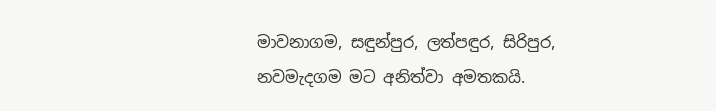මාවනාගම, සඳුන්පුර, ලත්පඳුර, සිරිපුර, නවමැදගම මට අනිත්වා අමතකයි.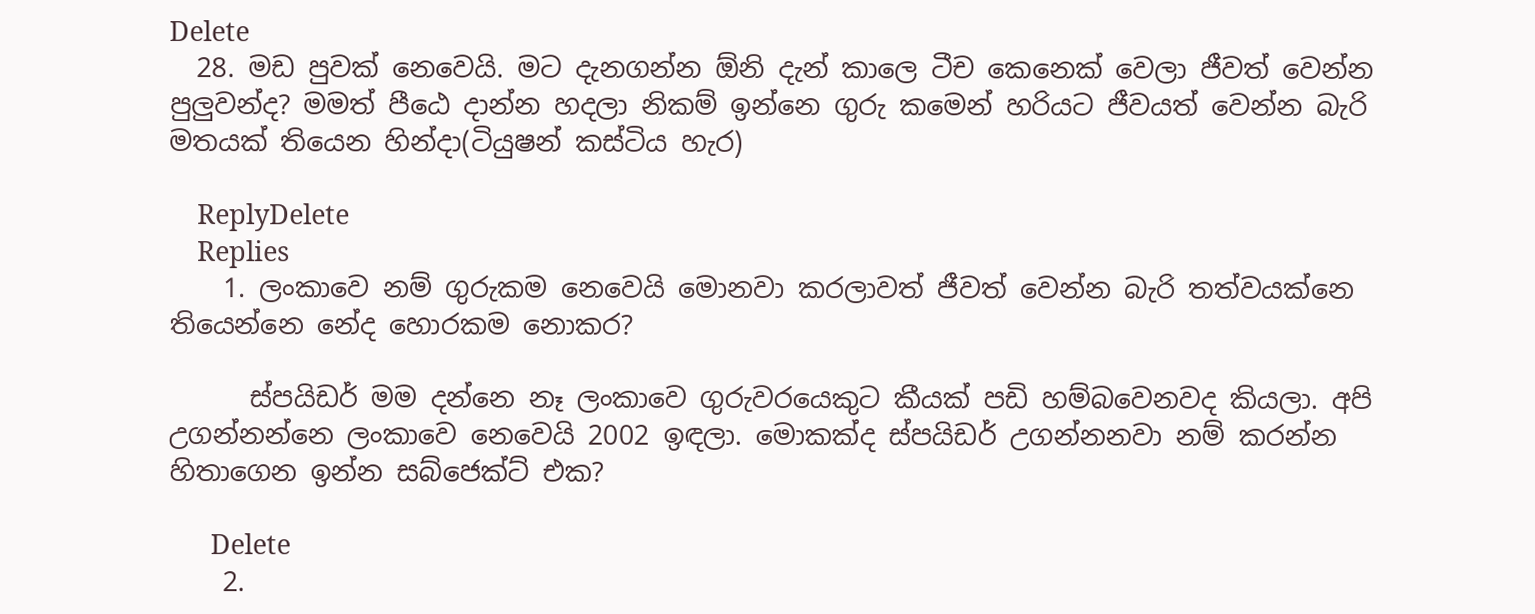Delete
  28. මඩ පුවක් නෙවෙයි. මට දැනගන්න ඕනි දැන් කාලෙ ටීච කෙනෙක් වෙලා ජීවත් වෙන්න පුලුවන්ද? මමත් පීඨෙ දාන්න හදලා නිකම් ඉන්නෙ ගුරු කමෙන් හරියට ජීවයත් වෙන්න බැරි මතයක් තියෙන හින්දා(ටියුෂන් කස්ටිය හැර)

    ReplyDelete
    Replies
    1. ලංකාවෙ නම් ගුරුකම නෙවෙයි මොනවා කරලාවත් ජීවත් වෙන්න බැරි තත්වයක්නෙ තියෙන්නෙ නේද හොරකම නොකර?

      ස්පයිඩර් මම දන්නෙ නෑ ලංකාවෙ ගුරුවරයෙකුට කීයක් පඩි හම්බවෙනවද කියලා. අපි උගන්නන්නෙ ලංකාවෙ නෙවෙයි 2002 ඉඳලා. මොකක්ද ස්පයිඩර් උගන්නනවා නම් කරන්න හිතාගෙන ඉන්න සබ්ජෙක්ට් එක?

      Delete
    2.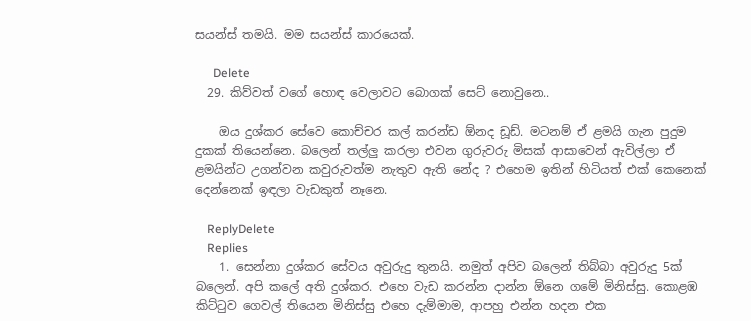සයන්ස් තමයි. මම සයන්ස් කාරයෙක්.

      Delete
  29. කිව්වත් වගේ හොඳ වෙලාවට බොගක් සෙට් නොවුනෙ..

    ඔය දුශ්කර සේවෙ කොච්චර කල් කරන්ඩ ඕනද ඩූඩ්. මටනම් ඒ ළමයි ගැන පුදුම දුකක් තියෙන්නෙ. බලෙන් තල්ලු කරලා එවන ගුරුවරු මිසක් ආසාවෙන් ඇවිල්ලා ඒ ළමයින්ට උගන්වන කවුරුවත්ම නැතුව ඇති නේද ? එහෙම ඉතින් හිටියත් එක් කෙනෙක් දෙන්නෙක් ඉඳලා වැඩකුත් නෑනෙ.

    ReplyDelete
    Replies
    1. සෙන්නා දුශ්කර සේවය අවුරුදු තුනයි. නමුත් අපිව බලෙන් තිබ්බා අවුරුදු 5ක් බලෙන්. අපි කලේ අති දුශ්කර. එහෙ වැඩ කරන්න දාන්න ඕනෙ ගමේ මිනිස්සු. කොළඹ කිට්‍ටුව ගෙවල් තියෙන මිනිස්සු එහෙ දැම්මාම, ආපහු එන්න හදන එක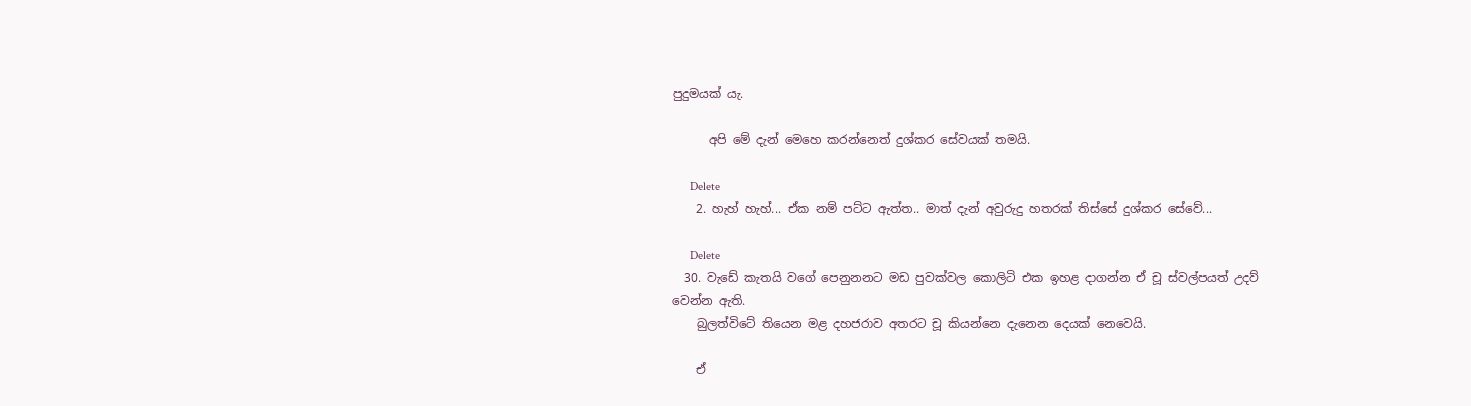පුදුමයක් යැ.

      අපි මේ දැන් මෙහෙ කරන්නෙත් දුශ්කර සේවයක් තමයි.

      Delete
    2. හැහ් හැහ්... ඒක නම් පට්ට ඇත්ත.. මාත් දැන් අවුරුදු හතරක් තිස්සේ දුශ්කර සේවේ...

      Delete
  30. වැඩේ කැතයි වගේ පෙනුනනට මඩ පුවක්වල කොලිටි එක ඉහළ දාගන්න ඒ චූ ස්වල්පයත් උදව් වෙන්න ඇති.
    බුලත්විටේ තියෙන මළ දහජරාව අතරට චූ කියන්නෙ දැනෙන දෙයක් නෙවෙයි.

    ඒ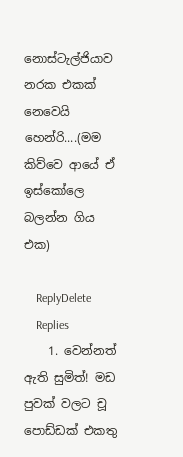නොස්ටැල්ජියාව නරක එකක් නෙවෙයි හෙන්රි....(මම කිව්වෙ ආයේ ඒ ඉස්කෝලෙ බලන්න ගිය එක)

    ReplyDelete
    Replies
    1. වෙන්නත් ඇති සුමිත්! මඩ පුවක් වලට චූ පොඩ්ඩක් එකතු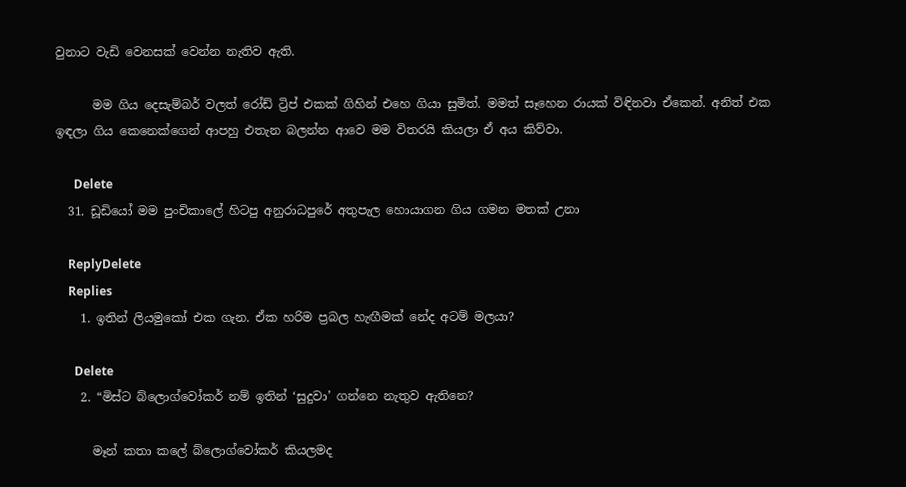වුනාට වැඩි වෙනසක් වෙන්න නැතිව ඇති.

      මම ගිය දෙසැම්බර් වලත් රෝඩ් ට්‍රිප් එකක් ගිහින් එහෙ ගියා සුමිත්. මමත් සෑහෙන රායක් විඳිනවා ඒකෙන්. අනිත් එක ඉඳලා ගිය කෙනෙක්ගෙන් ආපහු එතැන බලන්න ආවෙ මම විතරයි කියලා ඒ අය කිව්වා.

      Delete
  31. ඩූඩියෝ මම පුංචිකාලේ හිටපු අනුරාධපුරේ අතුපැල හොයාගන ගිය ගමන මතක් උනා

    ReplyDelete
    Replies
    1. ඉතින් ලියමුකෝ එක ගැන. ඒක හරිම ප්‍රබල හැඟීමක් නේද අටම් මලයා?

      Delete
    2. “මිස්ට බ්ලොග්වෝකර් නම් ඉතින් ‘සුදුවා’ ගන්නෙ නැතුව ඇතිනෙ?

      මෑන් කතා කලේ බ්ලොග්වෝකර් කියලමද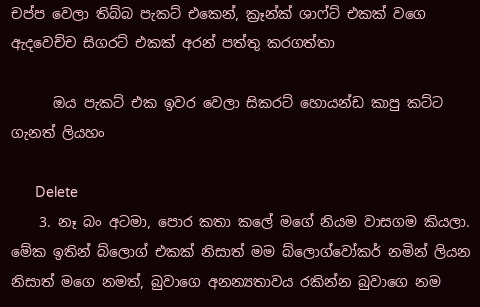චප්ප වෙලා තිබ්බ පැකට් එකෙන්, ක්‍රෑන්ක් ශාෆ්ට් එකක් වගෙ ඇදවෙච්ච සිගරට් එකක් අරන් පත්තු කරගත්තා

      ඔය පැකට් එක ඉවර වෙලා සිකරට් හොයන්ඩ කාපු කට්ට ගැනත් ලියහං

      Delete
    3. නෑ බං අටමා, පොර කතා කලේ මගේ නියම වාසගම කියලා. මේක ඉතින් බ්ලොග් එකක් නිසාත් මම බ්ලොග්වෝකර් නමින් ලියන නිසාත් මගෙ නමත්, බුවාගෙ අනන්‍යතාවය රකින්න බුවාගෙ නම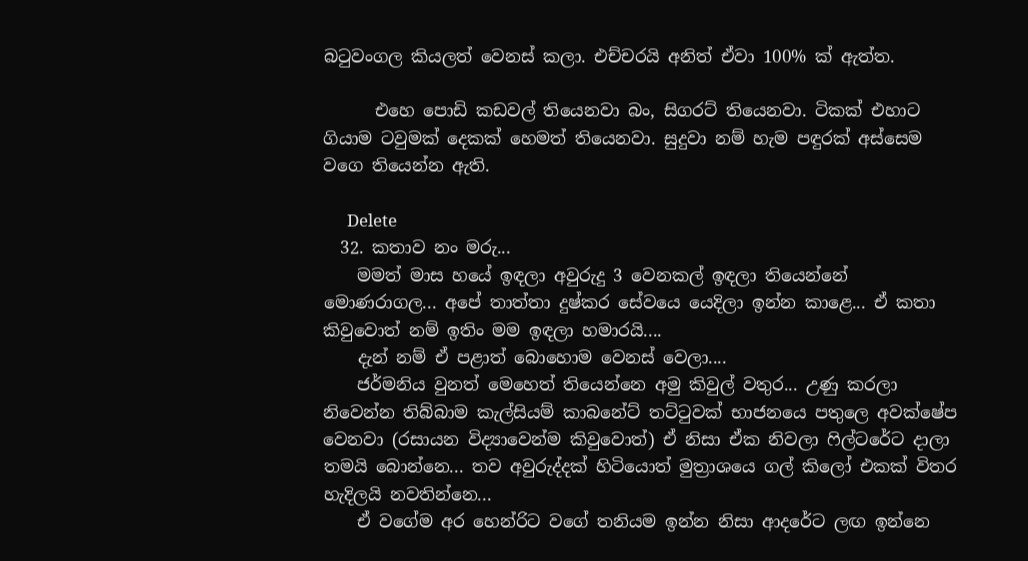බ‍ටුවංගල කියලත් වෙනස් කලා. එච්චරයි අනිත් ඒවා 100% ක් ඇත්ත.

      එහෙ පොඩි කඩවල් තියෙනවා බං, සිගරට් තියෙනවා. ටිකක් එහාට ගියාම ටවුමක් දෙකක් හෙමත් තියෙනවා. සුදුවා නම් හැම පඳුරක් අස්සෙම වගෙ තියෙන්න ඇති.

      Delete
  32. කතාව නං මරු...
    මමත් මාස හයේ ඉඳලා අවුරුදු 3 වෙනකල් ඉඳලා තියෙන්නේ මොණරාගල... අපේ තාත්තා දුෂ්කර සේවයෙ යෙදිලා ඉන්න කාළෙ... ඒ කතා කිවුවොත් නම් ඉතිං මම ඉඳලා හමාරයි....
    දැන් නම් ඒ පළාත් බොහොම වෙනස් වෙලා....
    ජර්මනිය වුනත් මෙහෙත් තියෙන්නෙ අමු කිවුල් වතුර... උණු කරලා නිවෙන්න තිබ්බාම කැල්සියම් කාබනේට් තට්ටුවක් භාජනයෙ පතුලෙ අවක්ෂේප වෙනවා (රසායන විද්‍යාවෙන්ම කිවුවොත්) ඒ නිසා ඒක නිවලා ෆිල්ටරේට දාලා තමයි බොන්නෙ... තව අවුරුද්දක් හිටියොත් මුත්‍රාශයෙ ගල් කිලෝ එකක් විතර හැදිලයි නවතින්නෙ...
    ඒ වගේම අර හෙන්රිට වගේ තනියම ඉන්න නිසා ආදරේට ලඟ ඉන්නෙ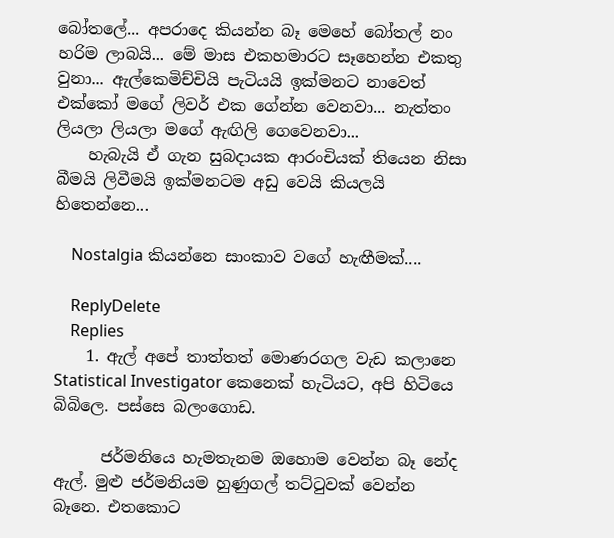බෝතලේ... අපරාදෙ කියන්න බෑ මෙහේ බෝතල් නං හරිම ලාබයි... මේ මාස එකහමාරට සෑහෙන්න එකතු වුනා... ඇල්කෙමිච්චියි පැටියයි ඉක්මනට නාවෙත් එක්කෝ මගේ ලිවර් එක ගේන්න වෙනවා... නැත්තං ලියලා ලියලා මගේ ඇඟිලි ගෙවෙනවා...
    හැබැයි ඒ ගැන සුබදායක ආරංචියක් තියෙන නිසා බීමයි ලිවීමයි ඉක්මනටම අඩු වෙයි කියලයි හිතෙන්නෙ...

    Nostalgia කියන්නෙ සාංකාව වගේ හැඟීමක්....

    ReplyDelete
    Replies
    1. ඇල් අපේ තාත්තත් මොණරගල වැඩ කලානෙ Statistical Investigator කෙනෙක් හැටියට, අපි හිටියෙ බිබිලෙ. පස්සෙ බලංගොඩ.

      ජර්මනියෙ හැමතැනම ඔහොම වෙන්න බෑ නේද ඇල්. මුළු ජර්මනියම හුණුගල් තට්‍ටුවක් වෙන්න බෑනෙ. එතකොට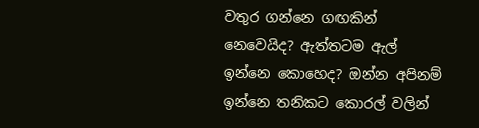වතුර ගන්නෙ ගඟකින් නෙවෙයිද? ඇත්තටම ඇල් ඉන්නෙ කොහෙද? ඔන්න අපිනම් ඉන්නෙ තනිකට කොරල් වලින්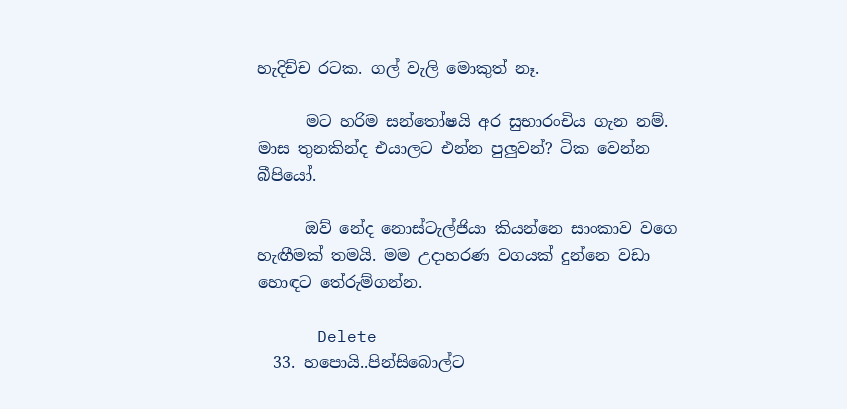හැදිච්ච රටක. ගල් වැලි මොකුත් නෑ.

      මට හරිම සන්තෝෂයි අර සුභාරංචිය ගැන නම්. මාස තුනකින්ද එයාලට එන්න පුලුවන්? ටික වෙන්න බීපියෝ.

      ඔව් නේද නොස්ටැල්ජියා කියන්නෙ සාංකාව වගෙ හැඟීමක් තමයි. මම උදාහරණ වගයක් දුන්නෙ වඩා හොඳට තේරුම්ගන්න.

      Delete
  33. හපොයි..පින්සිබොල්ට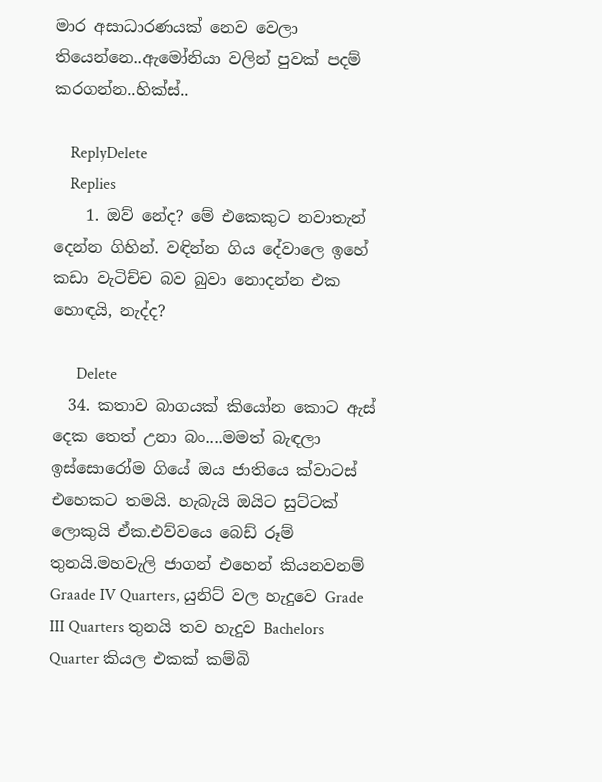මාර අසාධාරණයක් නෙව වෙලා තියෙන්නෙ..ඇමෝනියා වලින් පුවක් පදම් කරගන්න..හික්ස්..

    ReplyDelete
    Replies
    1. ඔව් නේද? මේ එකෙකුට නවාතැන් දෙන්න ගිහින්. වඳින්න ගිය දේවාලෙ ඉහේ කඩා වැටිච්ච බව බුවා නොදන්න එක හොඳයි, නැද්ද?

      Delete
  34. කතාව බාගයක් කියෝන කොට ඇස් දෙක තෙත් උනා බං....මමත් බැඳලා ඉස්සොරෝම ගියේ ඔය ජාතියෙ ක්වාටස් එහෙකට තමයි. හැබැයි ඔයිට සුට්ටක් ලොකුයි ඒක.එව්වයෙ බෙඩ් රූම් තුනයි.මහවැලි ජාගන් එහෙන් කියනවනම් Graade IV Quarters, යුනිට් වල හැදුවෙ Grade III Quarters තුනයි තව හැදුව Bachelors Quarter කියල එකක් කම්බි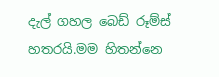දැල් ගහල බෙඩ් රූම්ස් හතරයි.මම හිතන්නෙ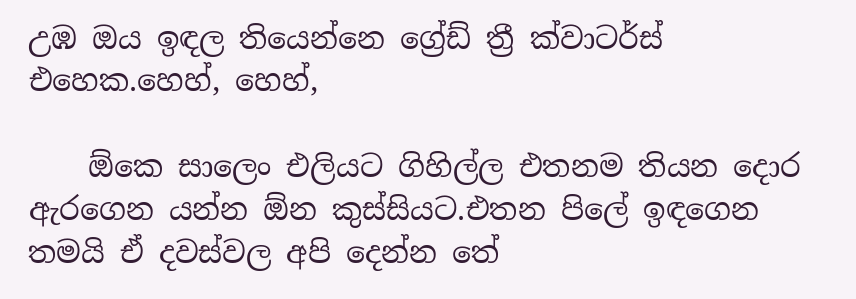උඹ ඔය ඉඳල තියෙන්නෙ ග්‍රේඩ් ත්‍රී ක්වාටර්ස් එහෙක.හෙහ්, හෙහ්,

    ඕකෙ සාලෙං එලියට ගිහිල්ල එතනම තියන දොර ඇරගෙන යන්න ඕන කුස්සියට.එතන පිලේ ඉඳගෙන තමයි ඒ දවස්වල අපි දෙන්න තේ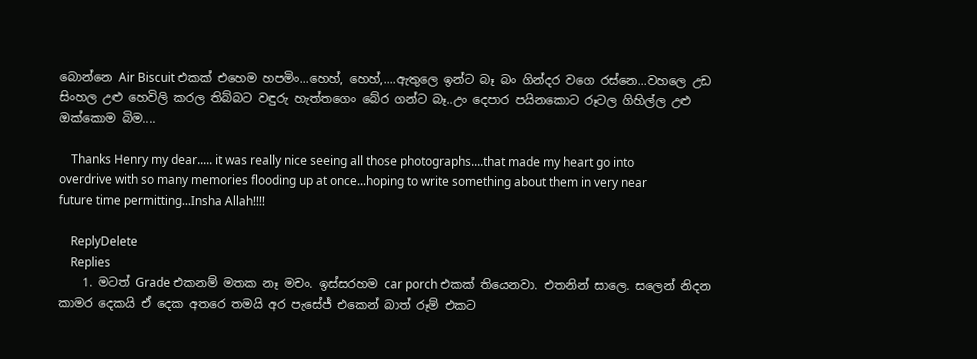බොන්නෙ Air Biscuit එකක් එහෙම හපමිං...හෙහ්, හෙහ්,....ඇතුලෙ ඉන්ට බෑ බං ගින්දර වගෙ රස්නෙ...වහලෙ උඩ සිංහල උළු හෙවිලි කරල තිබ්බට වඳුරු හැත්තගෙං බේර ගන්ට බෑ..උං දෙපාර පයිනකොට රූටල ගිහිල්ල උළු ඔක්කොම බිම....

    Thanks Henry my dear..... it was really nice seeing all those photographs....that made my heart go into overdrive with so many memories flooding up at once...hoping to write something about them in very near future time permitting...Insha Allah!!!!

    ReplyDelete
    Replies
    1. මටත් Grade එකනම් මතක නෑ මචං. ඉස්සරහම car porch එකක් තියෙනවා. එතනින් සාලෙ. සලෙන් නිදන කාමර දෙකයි ඒ දෙක අතරෙ තමයි අර පැසේජ් එකෙන් බාත් රූම් එකට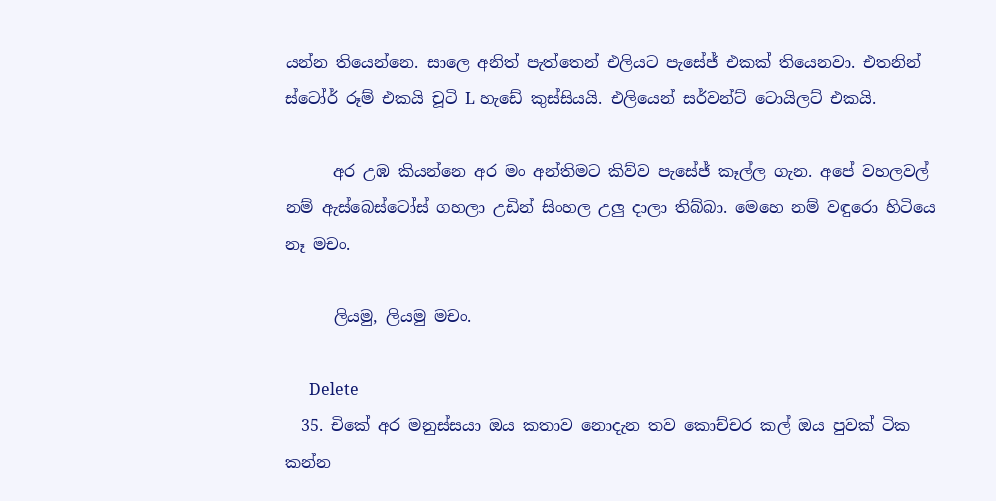යන්න තියෙන්නෙ. සාලෙ අනිත් පැත්තෙන් එලියට පැසේජ් එකක් තියෙනවා. එතනින් ස්ටෝර් රූම් එකයි චූටි L හැඩේ කුස්සියයි. එලියෙන් සර්වන්ට් ටොයිලට් එකයි.

      අර උඹ කියන්නෙ අර මං අන්තිමට කිව්ව පැසේජ් කෑල්ල ගැන. අපේ වහලවල් නම් ඇස්බෙස්ටෝස් ගහලා උඩින් සිංහල උලු දාලා තිබ්බා. මෙහෙ නම් වඳුරො හිටියෙ නෑ මචං.

      ලියමු, ලියමු මචං.

      Delete
  35. චිකේ අර මනුස්සයා ඔය කතාව නොදැන තව කොච්චර කල් ඔය පුවක් ටික කන්න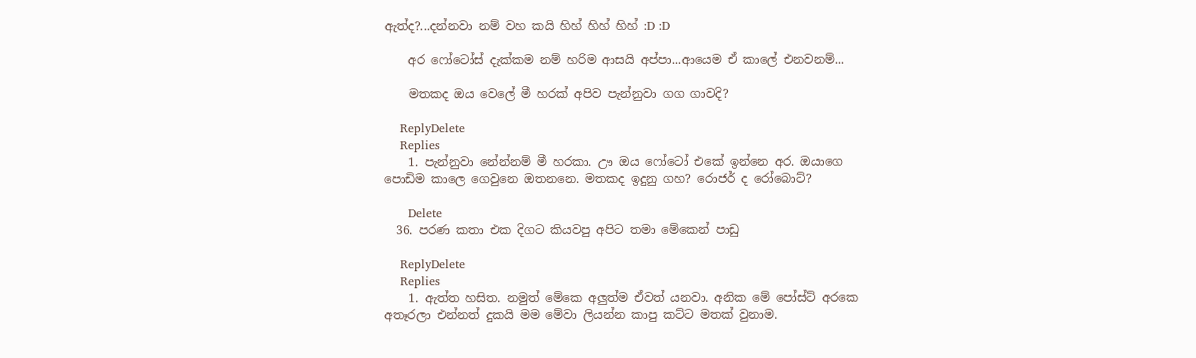ඇත්ද?...දන්නවා නම් වහ කයි හිහ් හිහ් හිහ් :D :D

    අර ෆෝටෝස් දැක්කම නම් හරිම ආසයි අප්පා...ආයෙම ඒ කාලේ එනවනම්...

    මතකද ඔය වෙලේ මී හරක් අපිව පැන්නුවා ගග ගාවදි?

    ReplyDelete
    Replies
    1. පැන්නුවා නේන්නම් මී හරකා. ඌ ඔය ෆෝටෝ එකේ ඉන්නෙ අර. ඔයාගෙ පොඩිම කාලෙ ගෙවුනෙ ඔතනනෙ. මතකද ඉදුනු ගහ? රොජර් ද රෝබොට්?

      Delete
  36. පරණ කතා එක දිගට කියවපු අපිට තමා මේකෙන් පාඩු

    ReplyDelete
    Replies
    1. ඇත්ත හසිත. නමුත් මේකෙ අලුත්ම ඒවත් යනවා. අනික මේ පෝස්ට් අරකෙ අතෑරලා එන්නත් දුකයි මම මේවා ලියන්න කාපු කට්ට මතක් වුනාම.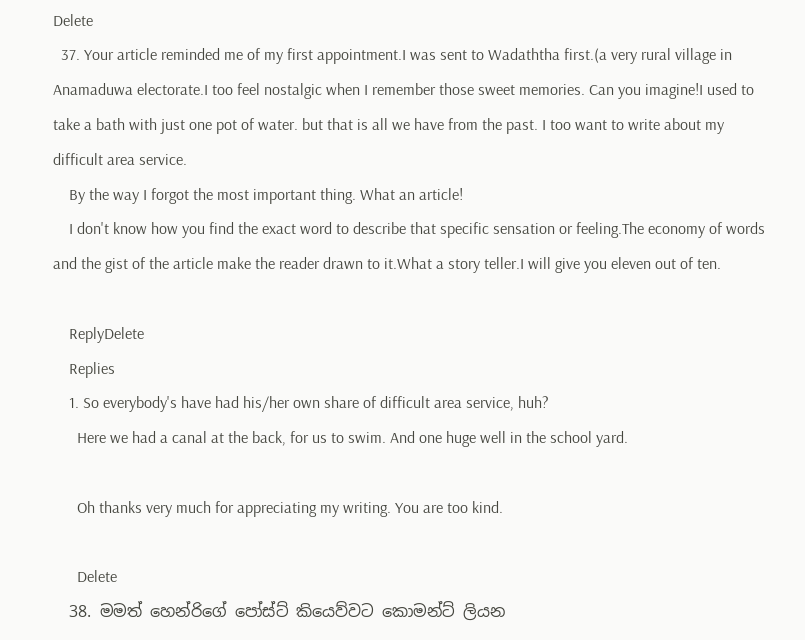Delete
  37. Your article reminded me of my first appointment.I was sent to Wadaththa first.(a very rural village in Anamaduwa electorate.I too feel nostalgic when I remember those sweet memories. Can you imagine!I used to take a bath with just one pot of water. but that is all we have from the past. I too want to write about my difficult area service.
    By the way I forgot the most important thing. What an article!
    I don't know how you find the exact word to describe that specific sensation or feeling.The economy of words and the gist of the article make the reader drawn to it.What a story teller.I will give you eleven out of ten.

    ReplyDelete
    Replies
    1. So everybody's have had his/her own share of difficult area service, huh?
      Here we had a canal at the back, for us to swim. And one huge well in the school yard.

      Oh thanks very much for appreciating my writing. You are too kind.

      Delete
  38. මමත් හෙන්රිගේ පෝස්ට් කියෙව්වට කොමන්ට් ලියන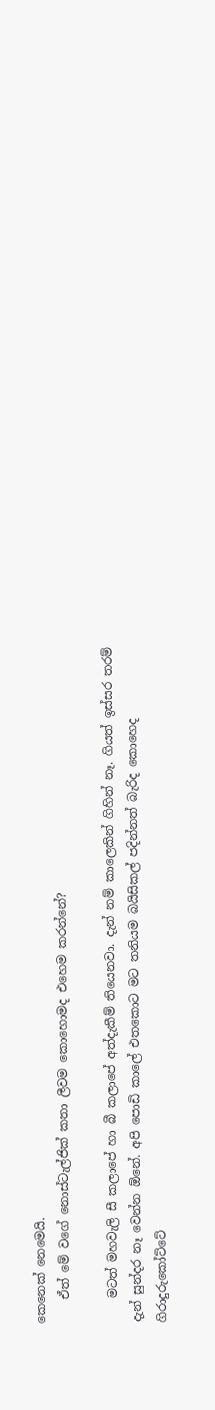කෙනෙක් නෙමෙයි.
    ඒත් මේ වගේ නොස්ටැල්ජික් කතා ලීවම කොහොමද එහෙම කරන්නේ?

    මටත් මහවැලි සී කලාපේ හා බී කලාපේ අත්දැකීම් තියෙනවා. දැන් නම් කාලෙකින් ගිහින් නෑ. ගියත් ඉස්සර තරම් දැන් සුන්දර නෑ වෙන්න ඕනේ. අපි පොඩි කාලේ එතකොට මට තනියම බයිසිකල් පදින්නත් බැරිද කොහෙද ගිරාදුරුකෝට්ටේ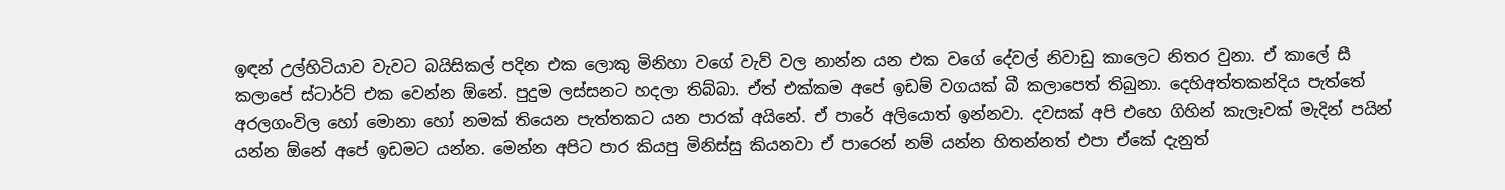ඉඳන් උල්හිටියාව වැවට බයිසිකල් පදින එක ලොකු මිනිහා වගේ වැව් වල නාන්න යන එක වගේ දේවල් නිවාඩු කාලෙට නිතර වුනා. ඒ කාලේ සී කලාපේ ස්ටාර්ට් එක වෙන්න ඕනේ. පුදුම ලස්සනට හදලා තිබ්බා. ඒත් එක්කම අපේ ඉඩම් වගයක් බී කලාපෙත් තිබුනා. දෙහිඅත්තකන්දිය පැත්තේ අරලගංවිල හෝ මොනා හෝ නමක් තියෙන පැත්තකට යන පාරක් අයිනේ. ඒ පාරේ අලියොත් ඉන්නවා. දවසක් අපි එහෙ ගිහින් කැලෑවක් මැදින් පයින් යන්න ඕනේ අපේ ඉඩමට යන්න. මෙන්න අපිට පාර කියපු මිනිස්සු කියනවා ඒ පාරෙන් නම් යන්න හිතන්නත් එපා ඒකේ දැනුත්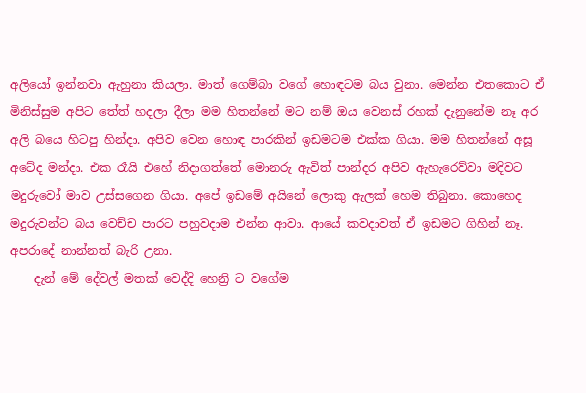අලියෝ ඉන්නවා ඇහුනා කියලා. මාත් ගෙම්බා වගේ හොඳටම බය වුනා. මෙන්න එතකොට ඒ මිනිස්සුම අපිට තේත් හදලා දීලා මම හිතන්නේ මට නම් ඔය වෙනස් රහක් දැනුනේම නෑ අර අලි බයෙ හිටපු හින්දා. අපිව වෙන හොඳ පාරකින් ඉඩමටම එක්ක ගියා. මම හිතන්නේ අසූ අටේද මන්දා. එක රෑයි එහේ නිදාගත්තේ මොනරු ඇවිත් පාන්දර අපිව ඇහැරෙව්වා මදිවට මදුරුවෝ මාව උස්සගෙන ගියා. අපේ ඉඩමේ අයිනේ ලොකු ඇලක් හෙම තිබුනා. කොහෙද මදුරුවන්ට බය වෙච්ච පාරට පහුවදාම එන්න ආවා. ආයේ කවදාවත් ඒ ඉඩමට ගිහින් නෑ. අපරාදේ නාන්නත් බැරි උනා.
    දැන් මේ දේවල් මතක් වෙද්දි හෙන්‍රි ට වගේම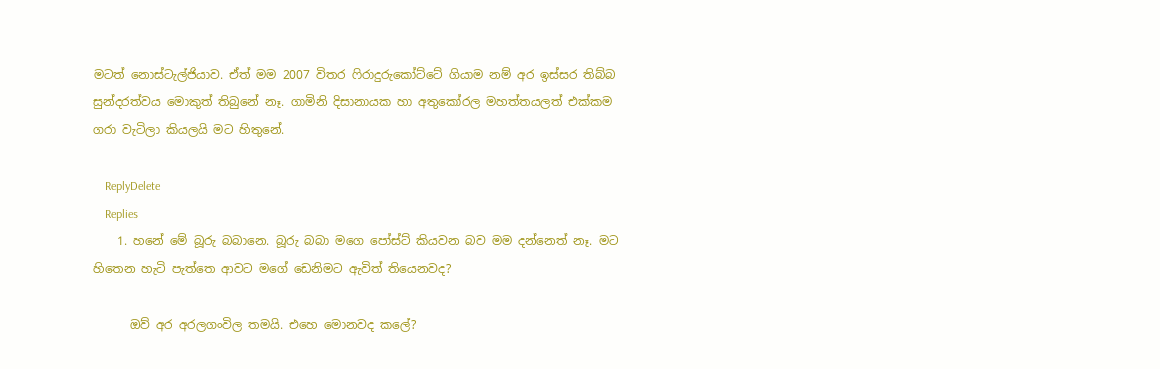මටත් නොස්ටැල්ජියාව. ඒත් මම 2007 විතර ෆිරාදුරුකෝට්ටේ ගියාම නම් අර ඉස්සර තිබ්බ සුන්දරත්වය මොකුත් තිබුනේ නෑ. ගාමිනි දිසානායක හා අතුකෝරල මහත්තයලත් එක්කම ගරා වැටිලා කියලයි මට හිතුනේ.

    ReplyDelete
    Replies
    1. හනේ මේ බූරු බබානෙ. බූරු බබා මගෙ පෝස්ට් කියවන බව මම දන්නෙත් නෑ. මට හිතෙන හැටි පැත්තෙ ආවට මගේ ඩෙනිමට ඇවිත් තියෙනවද?

      ඔව් අර අරලගංවිල තමයි. එහෙ මොනවද කලේ?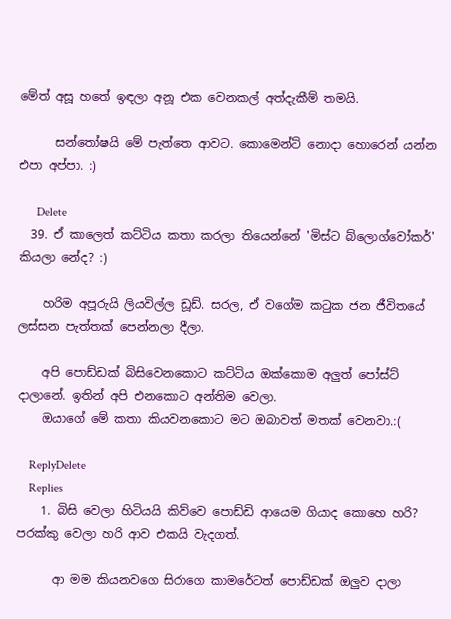මේත් අසූ හතේ ඉඳලා අනූ එක වෙනකල් අත්දැකීම් තමයි.

      සන්තෝෂයි මේ පැත්තෙ ආවට. කොමෙන්ට් නොදා හොරෙන් යන්න එපා අප්පා. :)

      Delete
  39. ඒ කාලෙත් කට්ටිය කතා කරලා තියෙන්නේ 'මිස්ට බ්ලොග්වෝකර්' කියලා නේද? :)

    හරිම අපූරුයි ලියවිල්ල ඩූඩ්. සරල, ඒ වගේම කටුක ජන ජීවිතයේ ලස්සන පැත්තක් පෙන්නලා දීලා.

    අපි පොඩ්ඩක් බිසිවෙනකොට කට්ටිය ඔක්කොම අලුත් පෝස්ට් දාලානේ. ඉතින් අපි එනකොට අන්තිම වෙලා.
    ඔයාගේ මේ කතා කියවනකොට මට ඔබාවත් මතක් වෙනවා.:(

    ReplyDelete
    Replies
    1. බිසි වෙලා හිටියයි කිව්වෙ පොඩ්ඩි ආයෙම ගියාද කොහෙ හරි? පරක්කු වෙලා හරි ආව එකයි වැදගත්.

      ආ මම කියනවගෙ සිරාගෙ කාමරේටත් පොඩ්ඩක් ඔලුව දාලා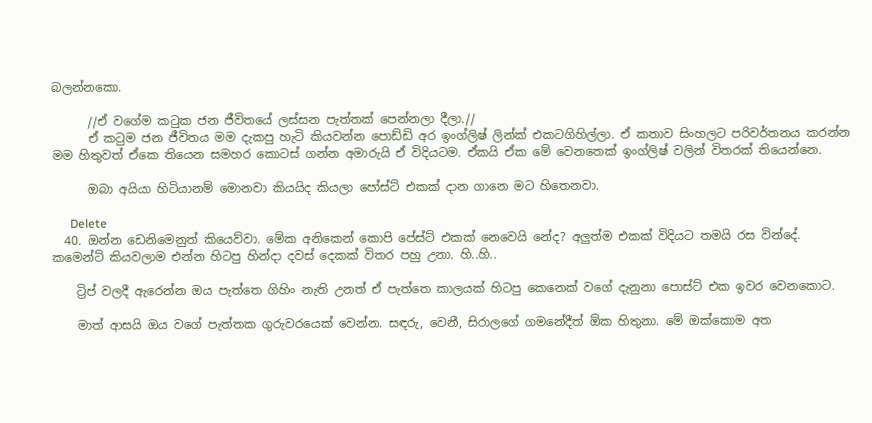බලන්නකො.

      //ඒ වගේම කටුක ජන ජීවිතයේ ලස්සන පැත්තක් පෙන්නලා දීලා.//
      ඒ ක‍ටුම ජන ජීවිතය මම දැකපු හැටි කියවන්න පොඩ්ඩි අර ඉංග්ලිෂ් ලින්ක් එකටගිහිල්ලා. ඒ කතාව සිංහලට පරිවර්තනය කරන්න මම හිතුවත් ඒකෙ තියෙන සමහර කොටස් ගන්න අමාරුයි ඒ විදියටම. ඒකයි ඒක මේ වෙනතෙක් ඉංග්ලිෂ් වලින් විතරක් තියෙන්නෙ.

      ඔබා අයියා හිටියානම් මොනවා කියයිද කියලා පෝස්ට් එකක් දාන ගානෙ මට හිතෙනවා.

      Delete
  40. ඔන්න ඩෙනිමෙනුත් කියෙව්වා. මේක අනිකෙන් කොපි පේස්ට් එකක් නෙවෙයි නේද? අලුත්ම එකක් විදියට තමයි රස වින්දේ. කමෙන්ට් කියවලාම එන්න හිටපු හින්දා දවස් දෙකක් විතර පහු උනා. හි..හි..

    ට්‍රිප් වලදී ඇරෙන්න ඔය පැත්තෙ ගිහිං නැති උනත් ඒ පැත්තෙ කාලයක් හිටපු කෙනෙක් වගේ දැනුනා පොස්ට් එක ඉවර වෙනකොට.

    මාත් ආසයි ඔය වගේ පැත්තක ගුරුවරයෙක් වෙන්න. සඳරු, වෙනී, සිරාලගේ ගමනේදීත් ඕක හිතුනා. මේ ඔක්කොම අත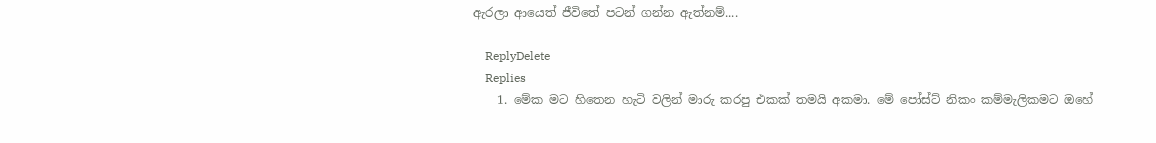ඇරලා ආයෙත් ජීවිතේ පටන් ගන්න ඇත්නම්....

    ReplyDelete
    Replies
    1. මේක මට හිතෙන හැටි වලින් මාරු කරපු එකක් තමයි අකමා. මේ පෝස්ට් නිකං කම්මැලිකමට ඔහේ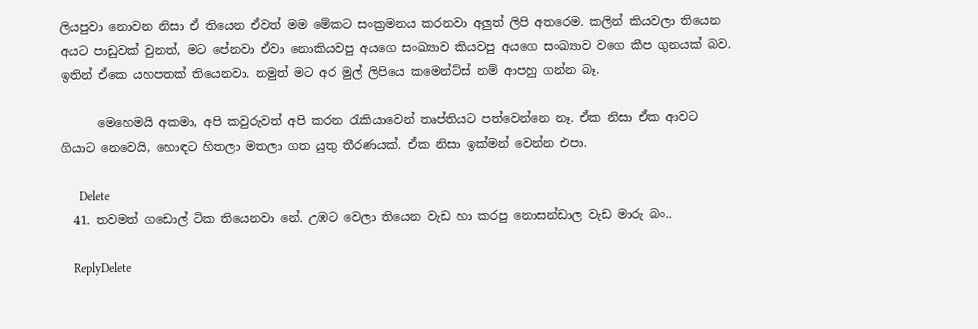ලියපුවා නොවන නිසා ඒ තියෙන ඒවත් මම මේකට සංක්‍රමනය කරනවා අලුත් ලිපි අතරෙම. කලින් කියවලා තියෙන අයට පාඩුවක් වුනත්, මට පේනවා ඒවා නොකියවපු අයගෙ සංඛ්‍යාව කියවපු අයගෙ සංඛ්‍යාව වගෙ කීප ගුනයක් බව. ඉතින් ඒකෙ යහපතක් තියෙනවා. නමුත් මට අර මුල් ලිපියෙ කමෙන්ට්ස් නම් ආපහු ගන්න බෑ.

      මෙහෙමයි අකමා, අපි කවුරුවත් අපි කරන ‍රැකියාවෙන් තෘප්තියට පත්වෙන්නෙ නෑ. ඒක නිසා ඒක ආවට ගියාට නෙවෙයි, හොඳට හිතලා මතලා ගත යුතු තීරණයක්. ඒක නිසා ඉක්මන් වෙන්න එපා.

      Delete
  41. තවමත් ගඩොල් ටික තියෙනවා නේ. උඹට වෙලා තියෙන වැඩ හා කරපු නොසන්ඩාල වැඩ මාරු බං..

    ReplyDelete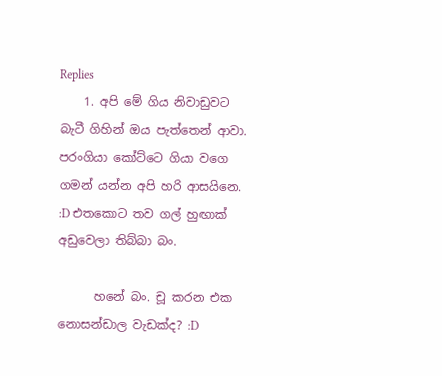Replies
    1. අපි මේ ගිය නිවාඩුවට බැටී ගිහින් ඔය පැත්තෙන් ආවා. පරංගියා කෝට්ටෙ ගියා වගෙ ගමන් යන්න අපි හරි ආසයිනෙ. :D එතකොට තව ගල් හුඟාක් අඩුවෙලා තිබ්බා බං.

      හනේ බං. චූ කරන එක නොසන්ඩාල වැඩක්ද? :D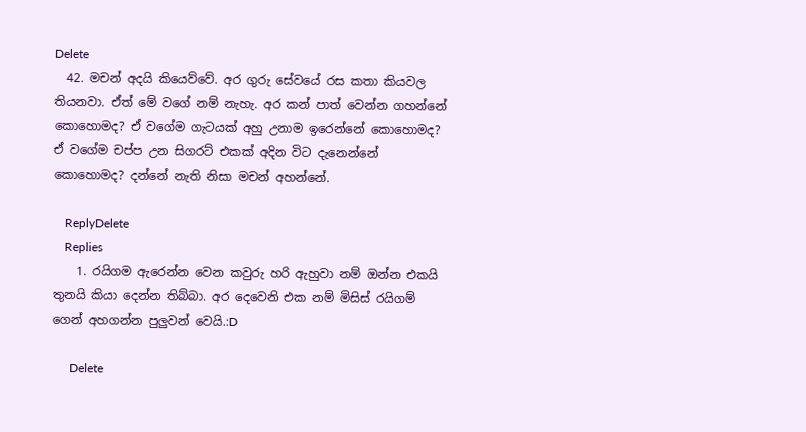Delete
  42. මචන් අදයි කියෙව්වේ. අර ගුරු සේවයේ රස කතා කියවල තියනවා. ඒත් මේ වගේ නම් නැහැ. අර කන් පාත් වෙන්න ගහන්නේ කොහොමද? ඒ වගේම ගැටයක් අහු උනාම ඉරෙන්නේ කොහොමද? ඒ වගේම චප්ප උන සිගරට් එකක් අදින විට දැනෙන්නේ කොහොමද? දන්නේ නැති නිසා මචන් අහන්නේ.

    ReplyDelete
    Replies
    1. රයිගම ඇරෙන්න වෙන කවුරු හරි ඇහුවා නම් ඔන්න එකයි තුනයි කියා දෙන්න තිබ්බා. අර දෙවෙනි එක නම් මිසිස් රයිගම් ගෙන් අහගන්න පුලුවන් වෙයි.:D

      Delete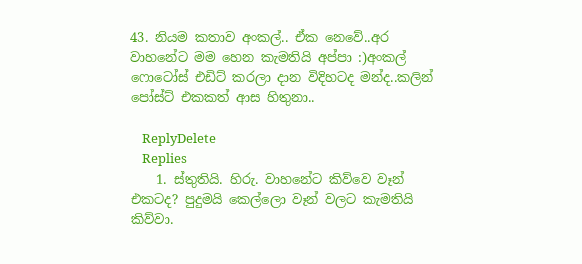43. නියම කතාව අංකල්.. ඒක නෙවේ..අර වාහනේට මම හෙන කැමතියි අප්පා :)අංකල් ෆොටෝස් එඩිට් කරලා දාන විදිහටද මන්ද..කලින් පෝස්ට් එකකත් ආස හිතුනා..

    ReplyDelete
    Replies
    1. ස්තුතියි. හිරු. වාහනේට කිව්වෙ වෑන් එකටද? පුදුමයි කෙල්ලො වෑන් වලට කැමතියි කිව්වා.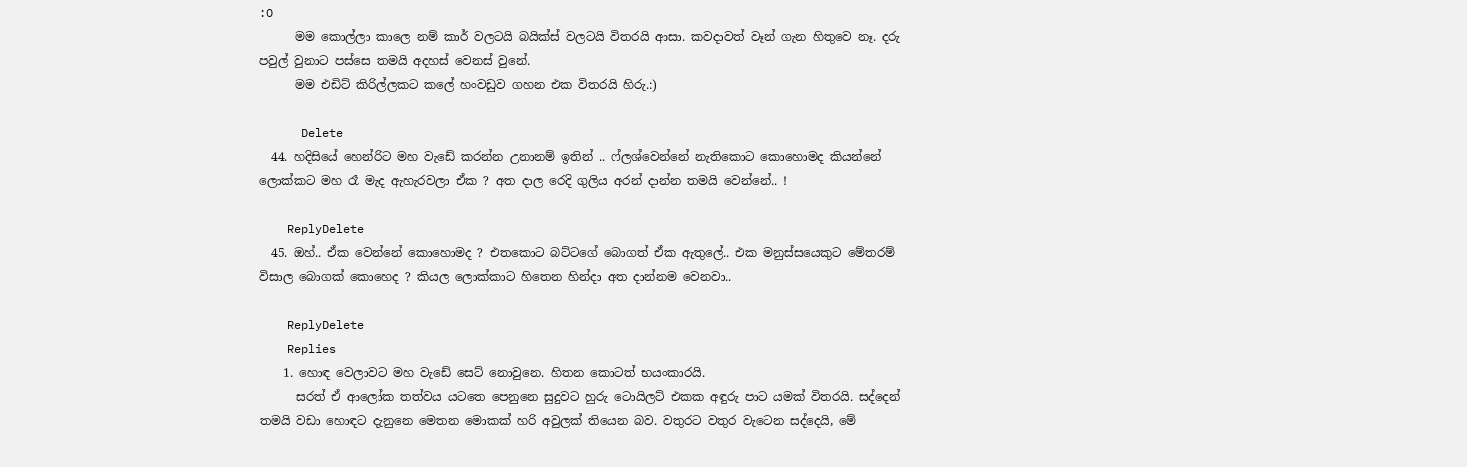:O
      මම කොල්ලා කාලෙ නම් කාර් වලටයි බයික්ස් වලටයි විතරයි ආසා. කවදාවත් වෑන් ගැන හිතුවෙ නෑ. දරු පවුල් වුනාට පස්සෙ තමයි අදහස් වෙනස් වුනේ.
      මම එඩිට් කිරිල්ලකට කලේ හංවඩුව ගහන එක විතරයි හිරු.:)

      Delete
  44. හදිසියේ හෙන්රිට මහ වැඩේ කරන්න උනානම් ඉතින් .. ෆ්ලශ්වෙන්නේ නැතිකොට කොහොමද කියන්නේ ලොක්කට මහ රෑ මැද ඇහැරවලා ඒක ? අත දාල රෙදි ගුලිය අරන් දාන්න තමයි වෙන්නේ.. !

    ReplyDelete
  45. ඔහ්.. ඒක වෙන්නේ කොහොමද ? එතකොට බට්ටගේ බොගත් ඒක ඇතුලේ.. එක මනුස්සයෙකුට මේතරම් විසාල බොගක් කොහෙද ? කියල ලොක්කාට හිතෙන හින්දා අත දාන්නම වෙනවා..

    ReplyDelete
    Replies
    1. හොඳ වෙලාවට මහ වැඩේ සෙට් නොවුනෙ. හිතන කොටත් භයංකාරයි.
      සරත් ඒ ආලෝක තත්වය යටතෙ පෙනුනෙ සුදුවට හුරු ටොයිලට් එකක අඳුරු පාට යමක් විතරයි. සද්දෙන් තමයි වඩා හොඳට දැනුනෙ මෙතන මොකක් හරි අවුලක් තියෙන බව. වතුරට වතුර වැටෙන සද්දෙයි, මේ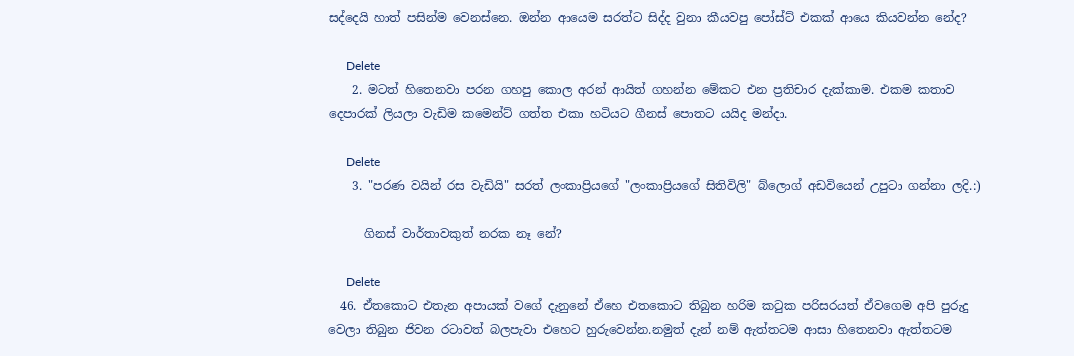සද්දෙයි හාත් පසින්ම වෙනස්නෙ. ඔන්න ආයෙම සරත්ට සිද්ද වුනා කීයවපු පෝස්ට් එකක් ආයෙ කියවන්න නේද?

      Delete
    2. මටත් හිතෙනවා පරන ගහපු කොල අරන් ආයිත් ගහන්න මේකට එන ප්‍රතිචාර දැක්කාම. එකම කතාව දෙපාරක් ලියලා වැඩිම කමෙන්ට් ගත්ත එකා හටියට ගීනස් පොතට යයිද මන්දා.

      Delete
    3. "පරණ වයින් රස වැඩියි" සරත් ලංකාප්‍රියගේ "ලංකාප්‍රියගේ සිතිවිලි" බ්ලොග් අඩවියෙන් උපුටා ගන්නා ලදි.:)

      ගිනස් වාර්තාවකුත් නරක නෑ නේ?

      Delete
  46. ඒතකොට එතැන අපායක් වගේ දැනුනේ ඒහෙ එතකොට තිබුන හරිම ක‍ටුක පරිසරයත් ඒවගෙම අපි පුරුදු වෙලා තිබුන ජිවන රටාවත් බලපැවා එහෙට හුරුවෙන්න.නමුත් දැන් නම් ඇත්තටම ආසා හිතෙනවා ඇත්තටම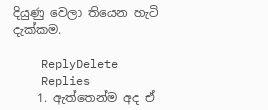දියුණු වෙලා තියෙන හැටි දැක්කම.

    ReplyDelete
    Replies
    1. ඇත්තෙන්ම අද ඒ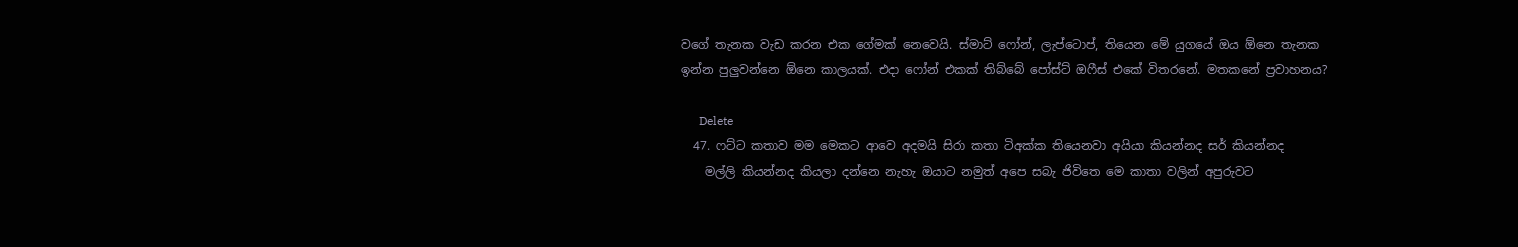වගේ තැනක වැඩ කරන එක ගේමක් නෙවෙයි. ස්මාට් ෆෝන්, ලැප්ටොප්, තියෙන මේ යුගයේ ඔය ඕනෙ තැනක ඉන්න පුලුවන්නෙ ඕනෙ කාලයක්. එදා ෆෝන් එකක් තිබ්බේ පෝස්ට් ඔෆීස් එකේ විතරනේ. මතකනේ ප්‍රවාහනය?

      Delete
  47. ෆට්ට කතාව මම මෙකට ආවෙ අදමයි සිරා කතා ටිඅක්ක තියෙනවා අයියා කියන්නද සර් කියන්නද
    මල්ලි කියන්නද කියලා දන්නෙ නැහැ ඔයාට නමුත් අපෙ සබැ ජිවිතෙ මෙ කාතා වලින් අපුරුවට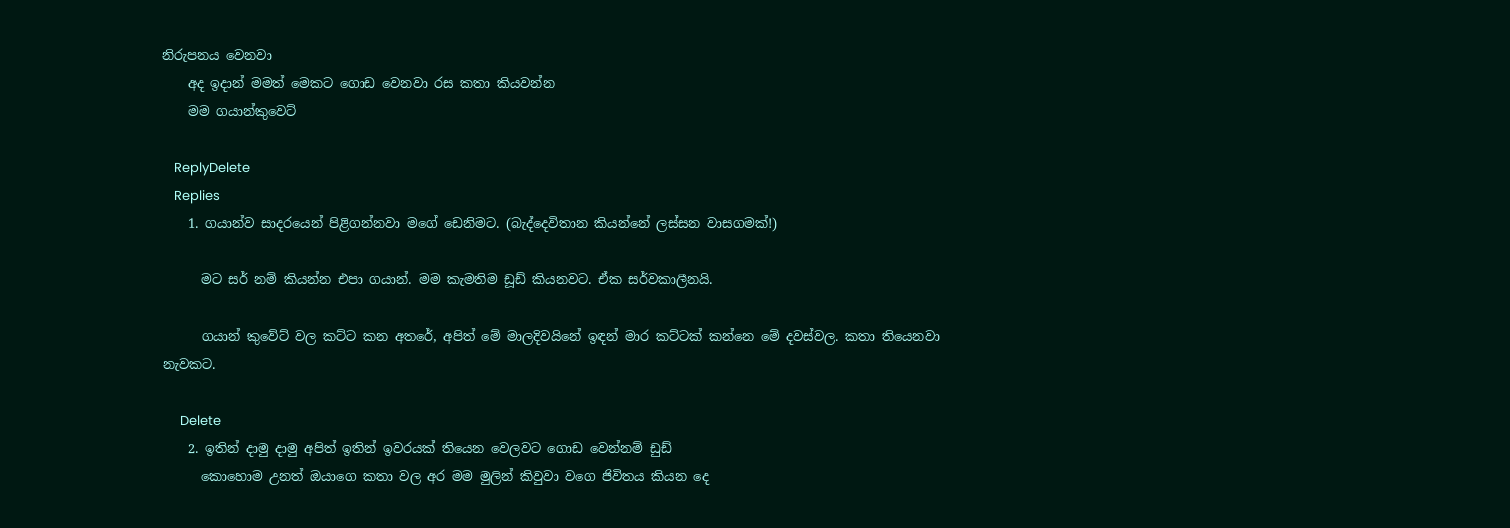නිරුපනය වෙනවා
    අද ඉදාන් මමත් මෙකට ගොඩ වෙනවා රස කතා කියවන්න
    මම ගයාන්කුවෙට්

    ReplyDelete
    Replies
    1. ගයාන්ව සාදරයෙන් පිළිගන්නවා මගේ ඩෙනිමට. (බැද්දෙවිතාන කියන්නේ ලස්සන වාසගමක්!)

      මට සර් නම් කියන්න එපා ගයාන්. මම කැමතිම ඩූඩ් කියනවට. ඒක සර්වකාලීනයි.

      ගයාන් කුවේට් වල කට්ට කන අතරේ, අපිත් මේ මාලදිවයිනේ ඉඳන් මාර කට්ටක් කන්නෙ මේ දවස්වල. කතා තියෙනවා නැවකට.

      Delete
    2. ඉතින් දාමු දාමු අපිත් ඉතින් ඉවරයක් තියෙන වෙලවට ගොඩ වෙන්නම් ඩුඩ්
      කොහොම උනත් ඔයාගෙ කතා වල අර මම මුලින් කිවුවා වගෙ ජිවිතය කියන දෙ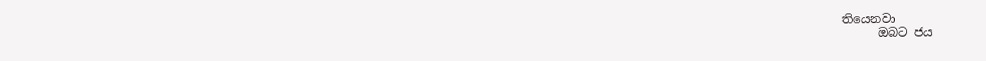තියෙනවා
      ඔබට ජය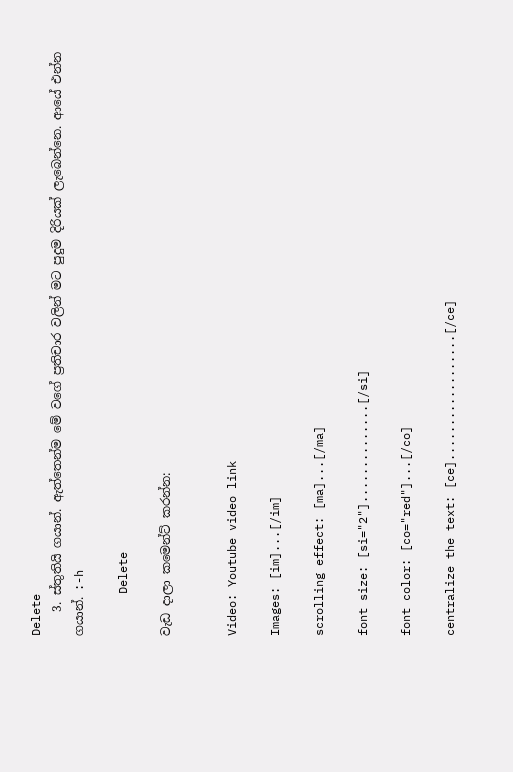Delete
    3. ස්තුතියි ගයාන්. ඇත්තෙන්ම මේ වගේ ප්‍රතිචාර වලින් මට පුදුම දිරියක් ලැබෙන්නෙ. ආයේ එන්න ගයාන්. :-h

      Delete

වැඩ දාලා කමෙන්ට් කරන්න:


Video: Youtube video link

Images: [im]...[/im]

scrolling effect: [ma]...[/ma]

font size: [si="2"]..............[/si]

font color: [co="red"]...[/co]

centralize the text: [ce]..................[/ce]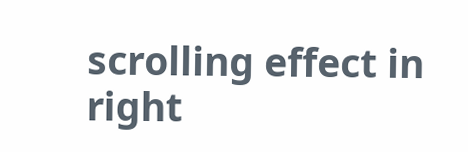scrolling effect in right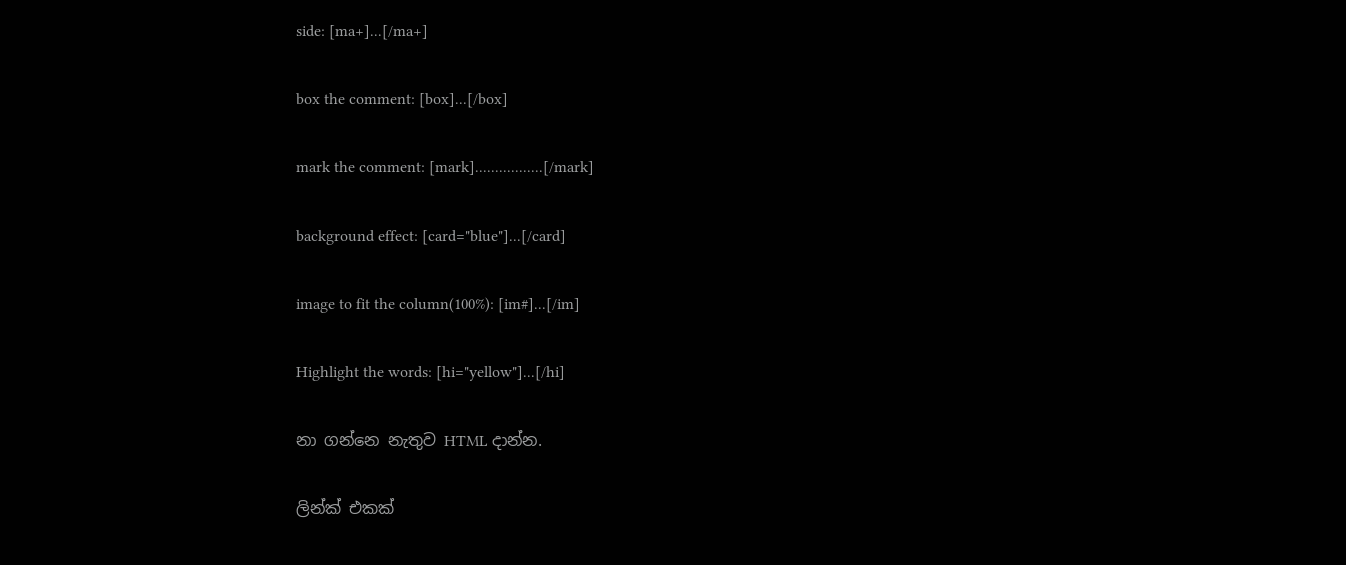side: [ma+]...[/ma+]

box the comment: [box]...[/box]

mark the comment: [mark].................[/mark]

background effect: [card="blue"]...[/card]

image to fit the column(100%): [im#]...[/im]

Highlight the words: [hi="yellow"]...[/hi]

නා ගන්නෙ නැතුව HTML දාන්න.

ලින්ක් එකක්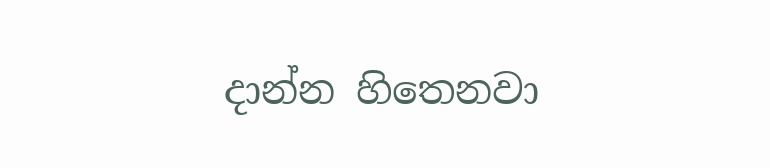දාන්න හිතෙනවා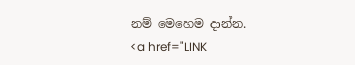නම් මෙහෙම දාන්න.
<a href="LINK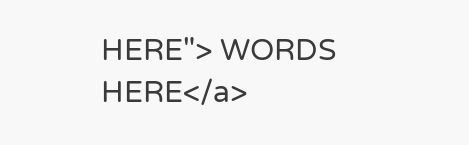HERE"> WORDS HERE</a>